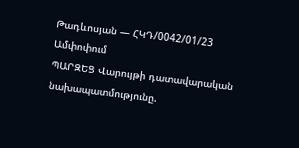Թադևոսյան — ՀԿԴ/0042/01/23
Ամփոփում
ՊԱՐԶԵՑ Վարույթի դատավարական նախապատմությունը.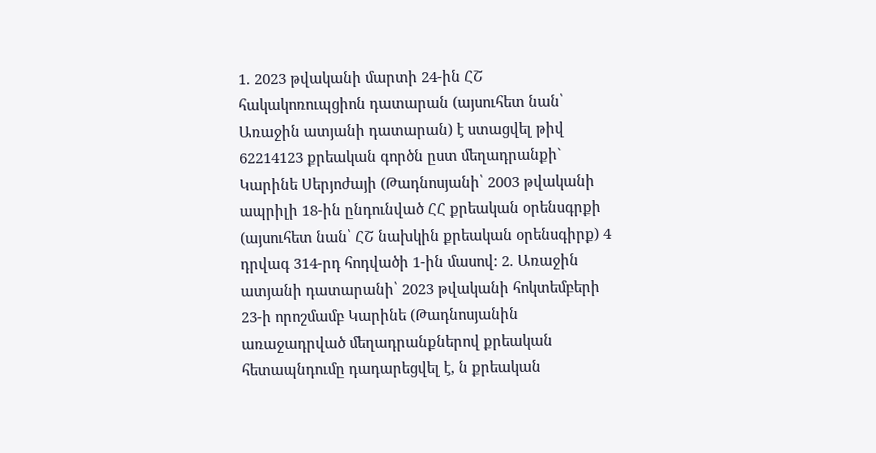1. 2023 թվականի մարտի 24-ին ՀՇ հակակոռուպցիոն դատարան (այսուհետ նան՝ Առաջին ատյանի դատարան) է ստացվել թիվ 62214123 քրեական գործն ըստ մեղադրանքի` Կարինե Սերյոժայի (Թադնոսյանի՝ 2003 թվականի ապրիլի 18-ին ընդունված ՀՀ քրեական օրենսգրքի (այսուհետ նան՝ ՀՇ նախկին քրեական օրենսգիրք) 4 դրվագ 314-րդ հոդվածի 1-ին մասով: 2. Առաջին ատյանի դատարանի՝ 2023 թվականի հոկտեմբերի 23-ի որոշմամբ Կարինե (Թադնոսյանին առաջադրված մեղադրանքներով քրեական հետապնդումը դադարեցվել է, ն քրեական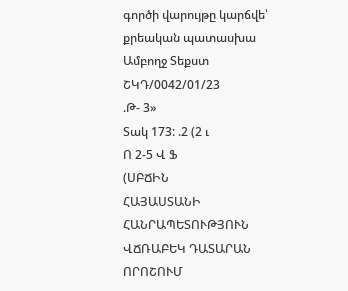գործի վարույթը կարճվե՝ քրեական պատասխա
Ամբողջ Տեքստ
ՇԿԴ/0042/01/23
.Թ- 3»
Տակ 173: .2 (2 ւ
Ո 2-5 Վ Ֆ
(ՍԲՃԻՆ
ՀԱՅԱՍՏԱՆԻ ՀԱՆՐԱՊԵՏՈՒԹՅՈՒՆ
ՎՃՌԱԲԵԿ ԴԱՏԱՐԱՆ
ՈՐՈՇՈՒՄ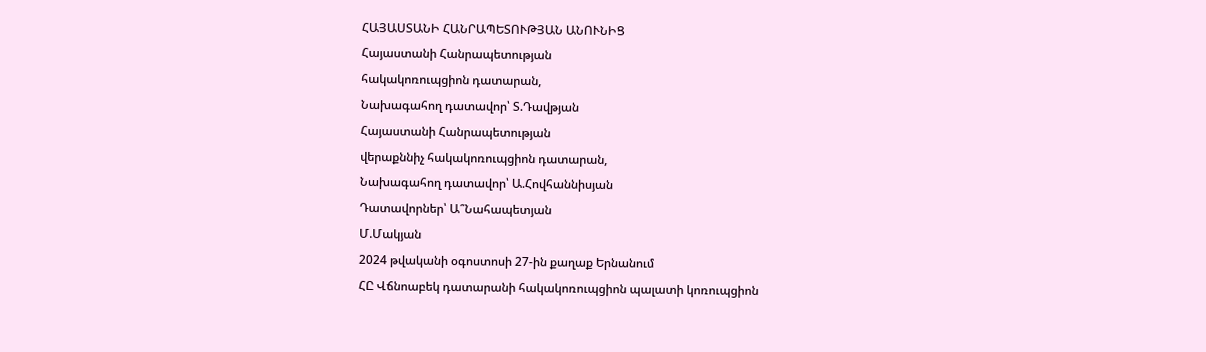ՀԱՅԱՍՏԱՆԻ ՀԱՆՐԱՊԵՏՈՒԹՅԱՆ ԱՆՈՒՆԻՑ
Հայաստանի Հանրապետության
հակակոռուպցիոն դատարան,
Նախագահող դատավոր՝ Տ.Դավթյան
Հայաստանի Հանրապետության
վերաքննիչ հակակոռուպցիոն դատարան,
Նախագահող դատավոր՝ Ա.Հովհաննիսյան
Դատավորներ՝ Ա՞Նահապետյան
Մ.Մակյան
2024 թվականի օգոստոսի 27-ին քաղաք Երնանում
ՀԸ Վճնոաբեկ դատարանի հակակոռուպցիոն պալատի կոռուպցիոն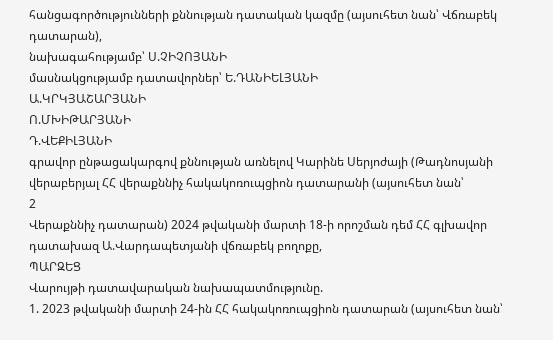հանցագործությունների քննության դատական կազմը (այսուհետ նան՝ Վճռաբեկ դատարան),
նախագահությամբ՝ Ս.ՉԻՉՈՅԱՆԻ
մասնակցությամբ դատավորներ՝ Ե.ԴԱՆԻԵԼՅԱՆԻ
Ա.ԿՐԿՅԱՇԱՐՅԱՆԻ
Ո.ՄԽԻԹԱՐՅԱՆԻ
Դ.ՎԵՔԻԼՅԱՆԻ
գրավոր ընթացակարգով քննության առնելով Կարինե Սերյոժայի (Թադնոսյանի վերաբերյալ ՀՀ վերաքննիչ հակակոռուպցիոն դատարանի (այսուհետ նան՝
2
Վերաքննիչ դատարան) 2024 թվականի մարտի 18-ի որոշման դեմ ՀՀ գլխավոր դատախազ Ա.Վարդապետյանի վճռաբեկ բողոքը,
ՊԱՐԶԵՑ
Վարույթի դատավարական նախապատմությունը.
1. 2023 թվականի մարտի 24-ին ՀՀ հակակոռուպցիոն դատարան (այսուհետ նան՝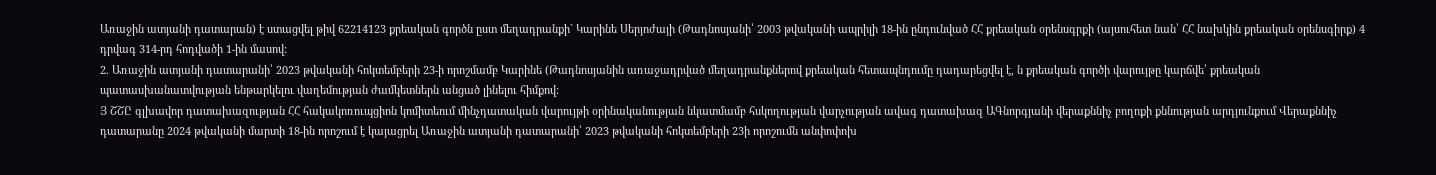Առաջին ատյանի դատարան) է ստացվել թիվ 62214123 քրեական գործն ըստ մեղադրանքի` Կարինե Սերյոժայի (Թադնոսյանի՝ 2003 թվականի ապրիլի 18-ին ընդունված ՀՀ քրեական օրենսգրքի (այսուհետ նան՝ ՀՀ նախկին քրեական օրենսգիրք) 4 դրվագ 314-րդ հոդվածի 1-ին մասով:
2. Առաջին ատյանի դատարանի՝ 2023 թվականի հոկտեմբերի 23-ի որոշմամբ Կարինե (Թադնոսյանին առաջադրված մեղադրանքներով քրեական հետապնդումը դադարեցվել է, ն քրեական գործի վարույթը կարճվե՝ քրեական
պատասխանատվության ենթարկելու վաղեմության ժամկետներն անցած լինելու հիմքով:
Յ ՇՇԸ գլխավոր դատախազության ՀՀ հակակոռուպցիոն կոմիտեում մինչդատական վարույթի օրինականության նկատմամբ հսկողության վարչության ավագ դատախազ ԱԳնորգյանի վերաքննիչ բողոքի քննության արդյունքում Վերաքննիչ դատարանը 2024 թվականի մարտի 18-ին որոշում է կայացրել Առաջին ատյանի դատարանի՝ 2023 թվականի հոկտեմբերի 23ի որոշումն անփոփոխ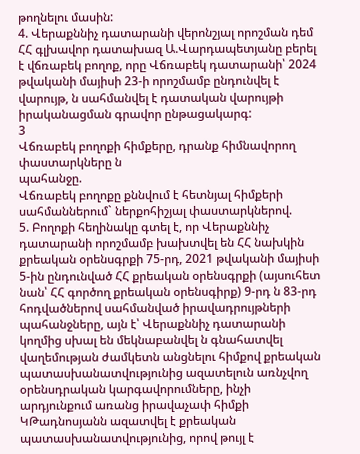թողնելու մասին:
4. Վերաքննիչ դատարանի վերոնշյալ որոշման դեմ ՀՀ գլխավոր դատախազ Ա.Վարդապետյանը բերել է վճռաբեկ բողոք, որը Վճռաբեկ դատարանի՝ 2024 թվականի մայիսի 23-ի որոշմամբ ընդունվել է վարույթ, ն սահմանվել է դատական վարույթի իրականացման գրավոր ընթացակարգ:
3
Վճռաբեկ բողոքի հիմքերը, դրանք հիմնավորող փաստարկները ն
պահանջը.
Վճռաբեկ բողոքը քննվում է հետնյալ հիմքերի սահմաններում` ներքոհիշյալ փաստարկներով.
5. Բողոքի հեղինակը գտել է, որ Վերաքննիչ դատարանի որոշմամբ խախտվել են ՀՀ նախկին քրեական օրենսգրքի 75-րդ, 2021 թվականի մայիսի 5-ին ընդունված ՀՀ քրեական օրենսգրքի (այսուհետ նան՝ ՀՀ գործող քրեական օրենսգիրք) 9-րդ ն 83-րդ հոդվածներով սահմանված իրավադրույթների պահանջները, այն է՝ Վերաքննիչ դատարանի կողմից սխալ են մեկնաբանվել ն գնահատվել վաղեմության ժամկետն անցնելու հիմքով քրեական պատասխանատվությունից ազատելուն առնչվող օրենսդրական կարգավորումները, ինչի արդյունքում առանց իրավաչափ հիմքի ԿԹադնոսյանն ազատվել է քրեական պատասխանատվությունից, որով թույլ է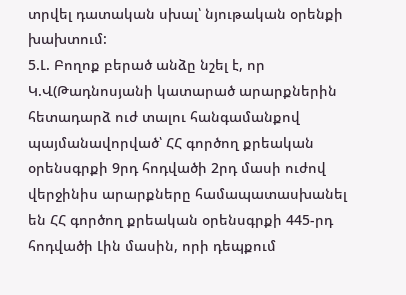տրվել դատական սխալ՝ նյութական օրենքի խախտում:
5.Լ. Բողոք բերած անձը նշել է, որ Կ.Վ(Թադնոսյանի կատարած արարքներին հետադարձ ուժ տալու հանգամանքով պայմանավորված՝ ՀՀ գործող քրեական օրենսգրքի 9րդ հոդվածի 2րդ մասի ուժով վերջինիս արարքները համապատասխանել են ՀՀ գործող քրեական օրենսգրքի 445-րդ հոդվածի Լին մասին, որի դեպքում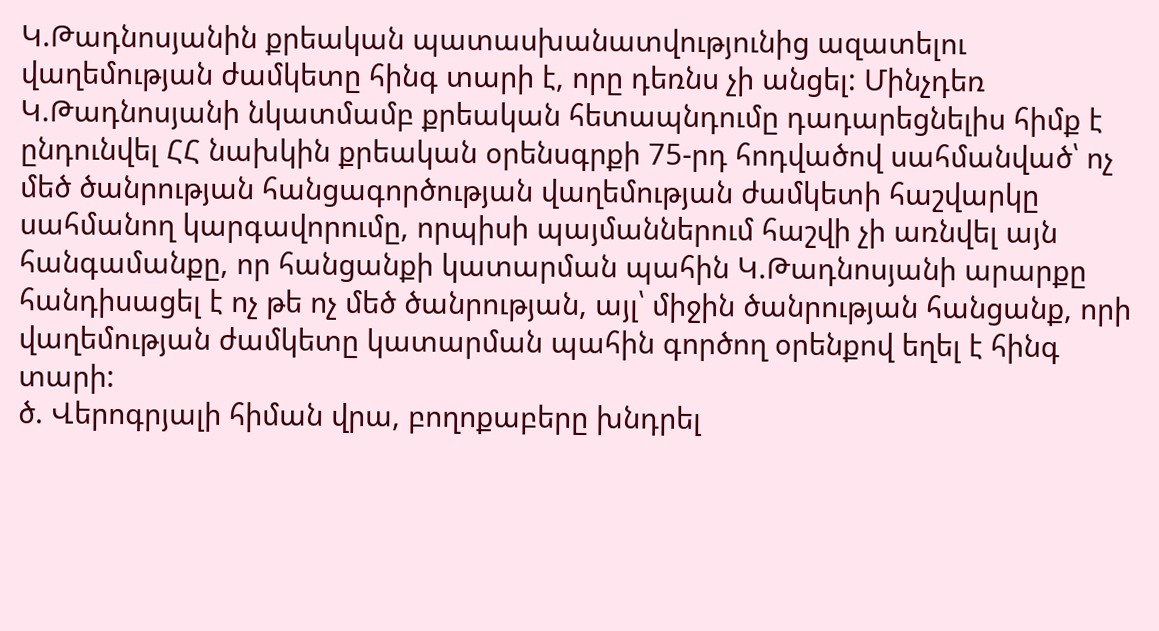Կ.Թադնոսյանին քրեական պատասխանատվությունից ազատելու վաղեմության ժամկետը հինգ տարի է, որը դեռնս չի անցել: Մինչդեռ Կ.Թադնոսյանի նկատմամբ քրեական հետապնդումը դադարեցնելիս հիմք է ընդունվել ՀՀ նախկին քրեական օրենսգրքի 75-րդ հոդվածով սահմանված՝ ոչ մեծ ծանրության հանցագործության վաղեմության ժամկետի հաշվարկը սահմանող կարգավորումը, որպիսի պայմաններում հաշվի չի առնվել այն հանգամանքը, որ հանցանքի կատարման պահին Կ.Թադնոսյանի արարքը հանդիսացել է ոչ թե ոչ մեծ ծանրության, այլ՝ միջին ծանրության հանցանք, որի վաղեմության ժամկետը կատարման պահին գործող օրենքով եղել է հինգ տարի:
ծ. Վերոգրյալի հիման վրա, բողոքաբերը խնդրել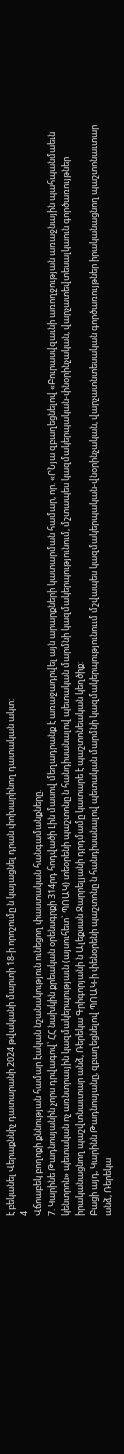է բեկանել Վերաքննիչ դատարանի 2024 թվականի մարտի 18-ի որոշումը ն կայացնել դրան փոխարինող դատական ակտ:
4
Վճոաբեկ բողոքի քննության համար էական նշանակություն ունեցող փաստական հանգամանքները.
7. Կարինե Թադնոսյանին չորս դրվագով՝ ՀՀ նախկին քրեական օրենսգրքի 314րդ հոդվածի Լին մասով մեղադրանք է առաջադրվել այն արարքների կատարման համար, որ. «ՐՆյա զբաղեցնելով «Բուրասվզաւնի առողջության առաջնային պահպանմաեւն կենտրոն» պետական ոչ առնտրաւյին կազմակերպությաւն (այսուհետ` ՊՈԱԿ) տեօրենի պաշտոնը ն հանդիսանալով պետական մարմնի կազմակերպությունում, մշտապես կազմակերպական-փնօրինչական, վարչատեվտեսալկաուն գործառույթներ իրականացնող պաշվտնաւտար անձ, Ռերեկա Գրիգորյանի ն Ալեքսան Ջարրելյանի դրդմամը կատարե է պաշտոնեական կեղծիք:
Բացի այդ, Կարինն Թադնոսյանը, զբաղեցնելով ՊՈԱԿ-ի փենօրենի պաշտոնը ն հանդիսանալով պետական մարմնի կազմակերպությունոււմ մշվապես կազմակերպական-վնօրինչական, վարչատնտեսական գործառույթներ իրականացնող պաշտոնաւտար անձ, Ռերեկա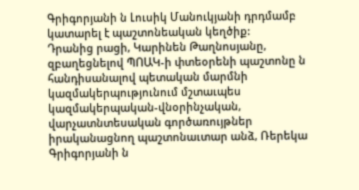Գրիգորյանի ն Լուսիկ Մանուկյանի դրդմամբ կատարել է պաշտոնեական կեղծիք:
Դրանից րացի, Կարինեն Թաղնոսյանը, զբաղեցնելով ՊՈԱԿ-ի փտեօրենի պաշտոնը ն հանդիսանալով պետական մարմնի կազմակերպությունում մշտաւպես կազմակերպական-վնօրինչական, վարչատնտեսական գործառույթներ իրականացնող պաշտոնաւտար անձ, Ռերեկա Գրիգորյանի ն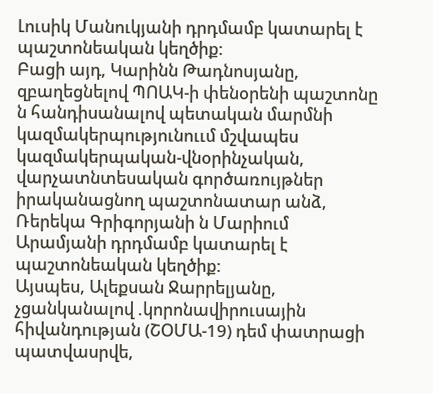Լուսիկ Մանուկյանի դրդմամբ կատարել է պաշտոնեական կեղծիք:
Բացի այդ, Կարինն Թադնոսյանը, զբաղեցնելով ՊՈԱԿ-ի փենօրենի պաշտոնը ն հանդիսանալով պետական մարմնի կազմակերպությունոււմ մշվապես կազմակերպական-վնօրինչական, վարչատնտեսական գործառույթներ իրականացնող պաշտոնատար անձ, Ռերեկա Գրիգորյանի ն Մարիում Արամյանի դրդմամբ կատարել է պաշտոնեական կեղծիք:
Այսպես, Ալեքսան Ջարրելյանը, չցանկանալով .կորոնավիրուսային հիվանդության (ՇՕՄԱ-19) դեմ փատրացի պատվասրվե,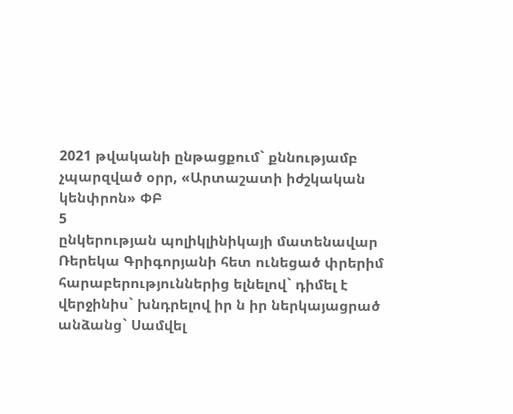2021 թվականի ընթացքում` քննությամբ չպարզված օրր, «Արտաշատի իժշկական կենփրոն» ՓԲ
5
ընկերության պոլիկլինիկայի մատենավար Ռերեկա Գրիգորյանի հետ ունեցած փրերիմ հարաբերություններից ելնելով` դիմել է վերջինիս` խնդրելով իր ն իր ներկայացրած անձանց` Սամվել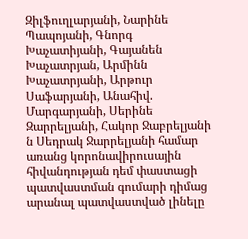Զիլֆուղլարյանի, Նարինե Պապոյանի, Գնորգ Խաչատիյանի, Գայանեն Խաչատրյան, Արմինն Խաչատրյանի, Արթուր Սաֆարյանի, Անահիվ. Մարգարյանի, Սերինե Զարրելյանի, Հակոր Ջաբրելյանի ն Սեդրակ Ջարրելյանի համար առանց կորոնավիրուսային հիվանդության դեմ փաստացի պատվաստման գումարի դիմաց արանալ պատվաստված լինելը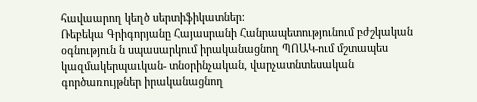հավաարող կեղծ սերտիֆիկատներ:
Ռեբեկա Գրիգորյանը Հայասրանի Հանրապետությունում բժշկական օգնություն ն սպասարկում իրականացնող ՊՈԱԿ-ում մշտապես կազմակերպաւկան- տնօրինչական, վարչատնտեսական գործառույթներ իրականացնող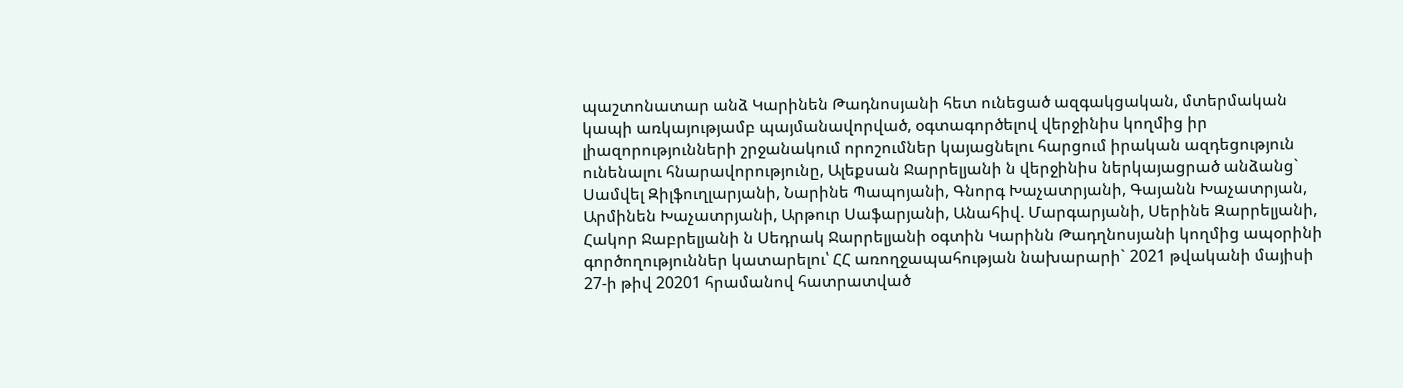պաշտոնատար անձ Կարինեն Թադնոսյանի հետ ունեցած ազգակցական, մտերմական կապի առկայությամբ պայմանավորված, օգտագործելով վերջինիս կողմից իր լիազորությունների շրջանակում որոշումներ կայացնելու հարցում իրական ազդեցություն ունենալու հնարավորությունը, Ալեքսան Ջարրելյանի ն վերջինիս ներկայացրած անձանց` Սամվել Զիլֆուղլարյանի, Նարինե Պապոյանի, Գնորգ Խաչատրյանի, Գայանն Խաչատրյան, Արմինեն Խաչատրյանի, Արթուր Սաֆարյանի, Անահիվ. Մարգարյանի, Սերինե Զարրելյանի, Հակոր Ջաբրելյանի ն Սեդրակ Ջարրելյանի օգտին Կարինն Թադղնոսյանի կողմից ապօրինի գործողություններ կատարելու՝ ՀՀ առողջապահության նախարարի` 2021 թվականի մայիսի 27-ի թիվ 20201 հրամանով հատրատված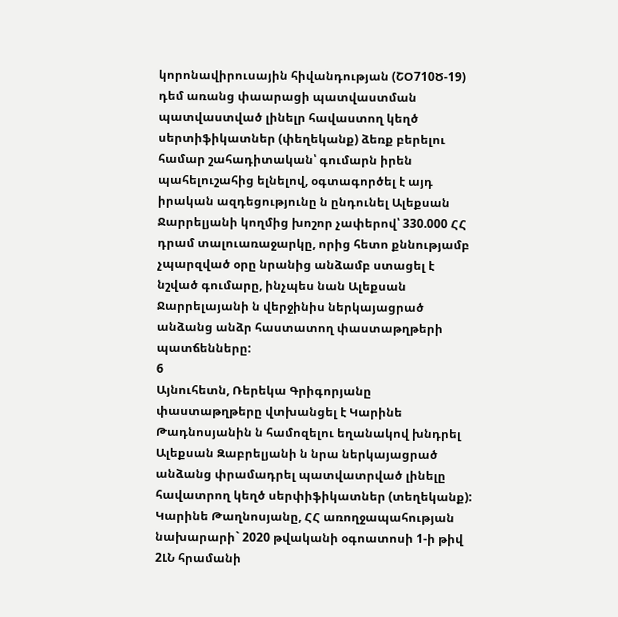կորոնավիրուսային հիվանդության (ՇՕ710Ծ-19) դեմ առանց փաարացի պատվաստման պատվաստված լինելր հավաստող կեղծ սերտիֆիկատներ (փեղեկանք) ձեռք բերելու համար շահադիտական՝ գումարն իրեն պահելուշահից ելնելով, օգտագործել է այդ իրական ազդեցությունը ն ընդունել Ալեքսան Ջարրելյանի կողմից խոշոր չափերով՝ 330.000 ՀՀ դրամ տալուառաջարկը, որից հետո քննությամբ չպարզված օրը նրանից անձամբ ստացել է նշված գումարը, ինչպես նան Ալեքսան Ջարրելայանի ն վերջինիս ներկայացրած անձանց անձր հաստատող փաստաթղթերի պատճենները:
6
Այնուհետն, Ռերեկա Գրիգորյանը փաստաթղթերը վտխանցել է Կարինե Թադնոսյանին ն համոզելու եղանակով խնդրել Ալեքսան Զաբրելյանի ն նրա ներկայացրած անձանց փրամադրել պատվատրված լինելը հավատրող կեղծ սերփիֆիկատներ (տեղեկանք):
Կարինե Թաղնոսյանը, ՀՀ առողջապահության նախարարի` 2020 թվականի օգոատոսի 1-ի թիվ 2ԼՆ հրամանի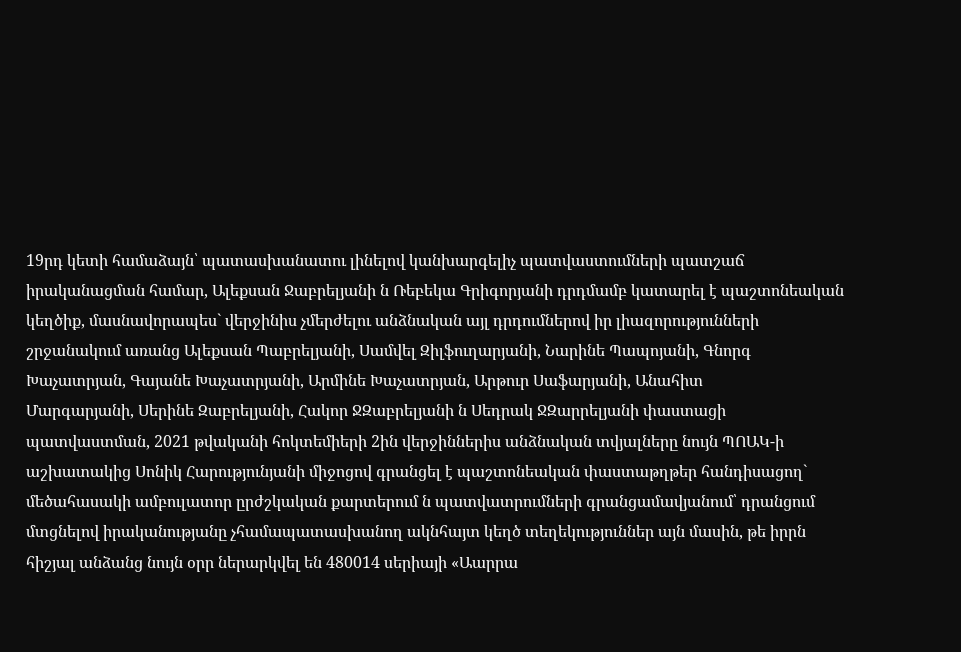19րդ կետի համաձայն՝ պատասխանատու լինելով կանխարգելիչ պատվաստումների պատշաճ իրականացման համար, Ալեքսան Ջաբրելյանի ն Ռեբեկա Գրիգորյանի դրդմամբ կատարել է պաշտոնեական կեղծիք, մասնավորապես` վերջինիս չմերժելու անձնական այլ դրդումներով իր լիազորությունների շրջանակում առանց Ալեքսան Պաբրելյանի, Սամվել Զիլֆուղարյանի, Նարինե Պապոյանի, Գնորգ Խաչատրյան, Գայանե Խաչատրյանի, Արմինե Խաչատրյան, Արթուր Սաֆարյանի, Անահիտ
Մարգարյանի, Սերինե Զաբրելյանի, Հակոր ՋԶաբրելյանի ն Սեդրակ ՋԶարրելյանի փաստացի պատվաստման, 2021 թվականի հոկտեմիերի 2ին վերջիններիս անձնական տվյալները նույն ՊՈԱԿ-ի աշխատակից Սոնիկ Հարությունյանի միջոցով գրանցել է պաշտոնեական փաստաթղթեր հանդիսացող` մեծահասակի ամբուլատոր ըրժշկական քարտերում ն պատվատրումների գրանցամավյանում՝ դրանցում մտցնելով իրականությանը չհամապատասխանող ակնհայտ կեղծ տեղեկություններ այն մասին, թե իրրն հիշյալ անձանց նույն օրր ներարկվել են 480014 սերիայի «Աարրա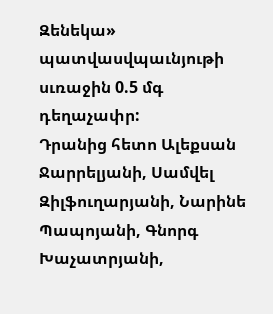Զենեկա» պատվասվպաւնյութի սւռաջին 0.5 մգ դեղաչափր:
Դրանից հետո Ալեքսան Ջարրելյանի, Սամվել Զիլֆուղարյանի, Նարինե Պապոյանի, Գնորգ Խաչատրյանի,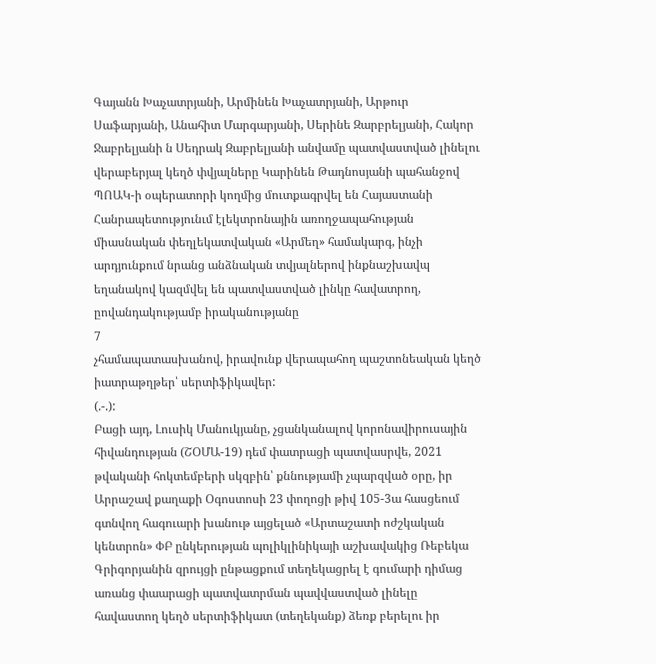Գայանն Խաչատրյանի, Արմինեն Խաչատրյանի, Արթուր Սաֆարյանի, Անահիտ Մարգարյանի, Սերինե Զարբրելյանի, Հակոր Ջաբրելյանի ն Սեդրակ Զաբրելյանի անվամը պատվաստված լինելու վերաբերյալ կեղծ փվյալները Կարինեն Թադնոսյանի պահանջով ՊՈԱԿ-ի օպերատորի կողմից մուտքագրվել են Հայաստանի Հանրապետությունւմ էլեկտրոնային առողջապահության միասնական փեղլեկատվական «Արմեղ» համակարգ, ինչի արդյունքում նրանց անձնական տվյալներով ինքնաշխավպ եղանակով կազմվել են պատվաստված լինկը հավատրող, ըովանդակությամբ իրականությանը
7
չհամապատասխանով, իրավունք վերապահող պաշտոնեական կեղծ
իատրաթղթեր՝ սերտիֆիկավեր:
(.-.):
Բացի այդ, Լուսիկ Մանուկյանը, չցանկանալով կորոնավիրուսային հիվանդության (ՇՕՄԱ-19) դեմ փատրացի պատվասրվե, 2021 թվականի հոկտեմբերի սկզբին՝ քննությամի չպարզված օրը, իր Արրաշավ քաղաքի Օգոստոսի 23 փողոցի թիվ 105-3ա հասցեում գտնվող հագուարի խանութ այցելած «Արտաշատի ոժշկական կենտրոն» ՓԲ ընկերության պոլիկլինիկայի աշխավակից Ռեբեկա Գրիգորյանին զրույցի ընթացքում տեղեկացրել է գումարի դիմաց առանց փաարացի պատվատրման պավվաստված լինելը հավաստող կեղծ սերտիֆիկատ (տեղեկանք) ձեռք բերելու իր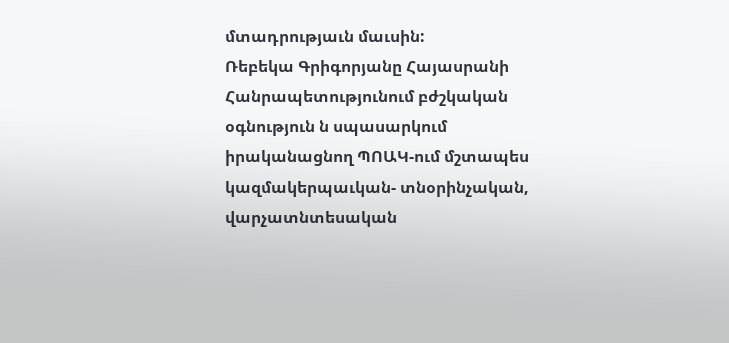մտադրությաւն մաւսին:
Ռեբեկա Գրիգորյանը Հայասրանի Հանրապետությունում բժշկական օգնություն ն սպասարկում իրականացնող ՊՈԱԿ-ում մշտապես կազմակերպաւկան- տնօրինչական, վարչատնտեսական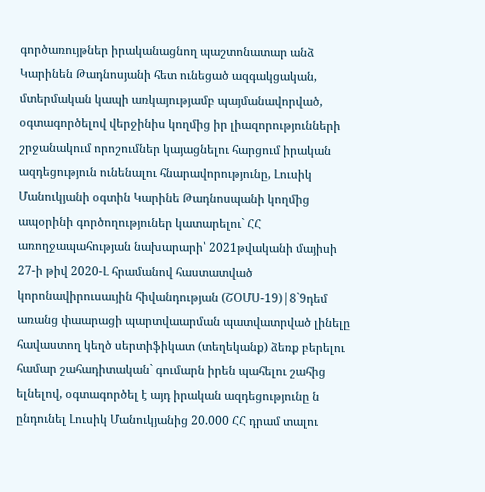գործառույթներ իրականացնող պաշտոնատար անձ Կարինեն Թադնոսյանի հետ ունեցած ազգակցական, մտերմական կապի առկայությամբ պայմանավորված, օգտագործելով վերջինիս կողմից իր լիազորությունների շրջանակում որոշումներ կայացնելու հարցում իրական ազդեցություն ունենալու հնարավորությունը, Լուսիկ Մանուկյանի օգտին Կարինե Թադնոսպանի կողմից ապօրինի գործողություներ կատարելու` ՀՀ առողջապահության նախարարի՝ 2021թվականի մայիսի 27-ի թիվ 2020-Լ հրամանով հաստատված կորոնավիրուսաւյին հիվանդության (ՇՕՄՍ-19)|8`9դեմ առանց փաարացի պարտվաարման պատվատրված լինելը հավաստող կեղծ սերտիֆիկատ (տեղեկանք) ձեռք բերելու համար շահադիտական` գումարն իրեն պահելու շահից ելնելով, օգտագործել է այդ իրական ազդեցությունը ն ընդունել Լուսիկ Մանուկյանից 20.000 ՀՀ դրամ տալու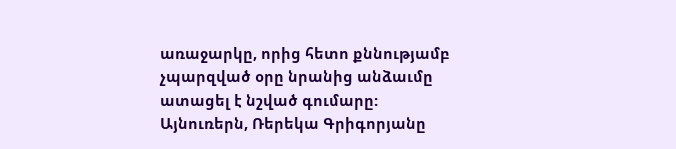առաջարկը, որից հետո քննությամբ չպարզված օրը նրանից անձաւմը ատացել է նշված գումարը:
Այնուռերն, Ռերեկա Գրիգորյանը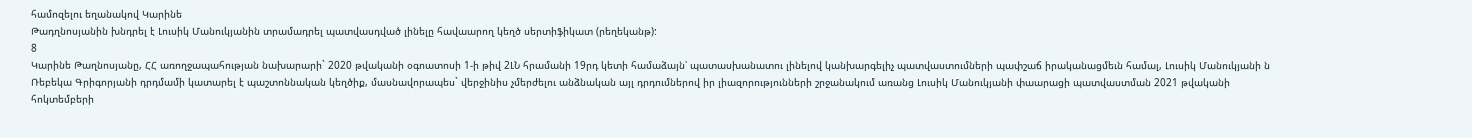համոզելու եղանակով Կարինե
Թադղնոսյանին խնդրել է Լուսիկ Մանուկյանին տրամադրել պատվասդված լինելը հավաարող կեղծ սերտիֆիկատ (րեղեկանթ):
8
Կարինե Թաղնոսյանը, ՀՀ առողջապահության նախարարի` 2020 թվականի օգոատոսի 1-ի թիվ 2ԼՆ հրամանի 19րդ կետի համաձայն՝ պատասխանատու լինելով կանխարգելիչ պատվաստումների պափշաճ իրականացմեւն համալ, Լուսիկ Մանուկյանի ն Ռեբեկա Գրիգորյանի դրդմամի կատարել է պաշտոննական կեղծիք, մասնավորապես` վերջինիս չմերժելու անձնական այլ դրդումներով իր լիազորությունների շրջանակում առանց Լուսիկ Մանուկյանի փաարացի պատվաստման 2021 թվականի հոկտեմբերի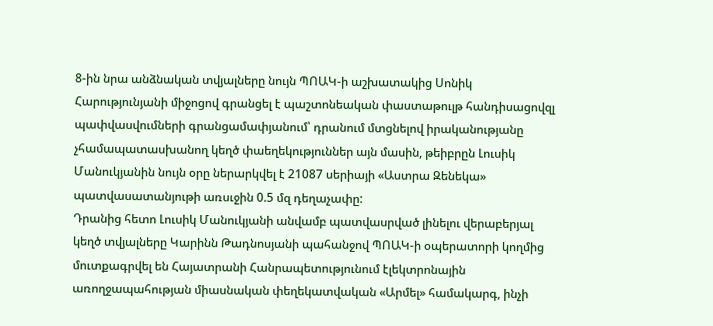8-ին նրա անձնական տվյալները նույն ՊՈԱԿ-ի աշխատակից Սոնիկ Հարությունյանի միջոցով գրանցել է պաշտոնեական փաստաթուլթ հանդիսացովզլ պափվասվումների գրանցամափյանում՝ դրանում մտցնելով իրականությանը չհամապատասխանող կեղծ փաեղեկություններ այն մասին, թեիբրըն Լուսիկ Մանուկյանին նույն օրը ներարկվել է 21087 սերիայի «Աստրա Զենեկա» պատվասատանյութի առսւջին 0.5 մզ դեղաչափը:
Դրանից հետո Լուսիկ Մանուկյանի անվամբ պատվասրված լինելու վերաբերյալ կեղծ տվյալները Կարինն Թադնոսյանի պահանջով ՊՈԱԿ-ի օպերատորի կողմից մուտքագրվել են Հայատրանի Հանրապետությունում էլեկտրոնային առողջապահության միասնական փեղեկատվական «Արմել» համակարգ, ինչի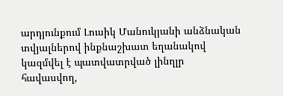արդյունքում Լուսիկ Մանուկյանի անձնական տվյալներով ինքնաշխատ եղանակով կազմվել է պատվատրված լինղլր հավասվող,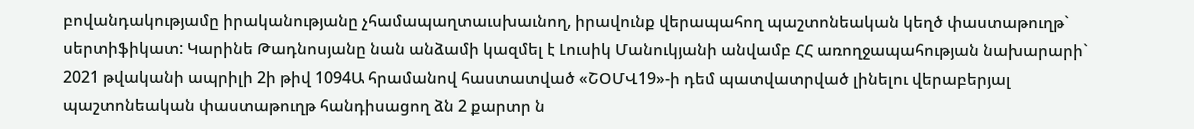բովանդակությամը իրականությանը չհամապաղտաւսխաւնող, իրավունք վերապահող պաշտոնեական կեղծ փաստաթուղթ` սերտիֆիկատ: Կարինե Թադնոսյանը նան անձամի կազմել է Լուսիկ Մանուկյանի անվամբ ՀՀ առողջապահության նախարարի` 2021 թվականի ապրիլի 2ի թիվ 1094Ա հրամանով հաստատված «ՇՕՄՎ19»-ի դեմ պատվատրված լինելու վերաբերյալ պաշտոնեական փաստաթուղթ հանդիսացող ձն 2 քարտր ն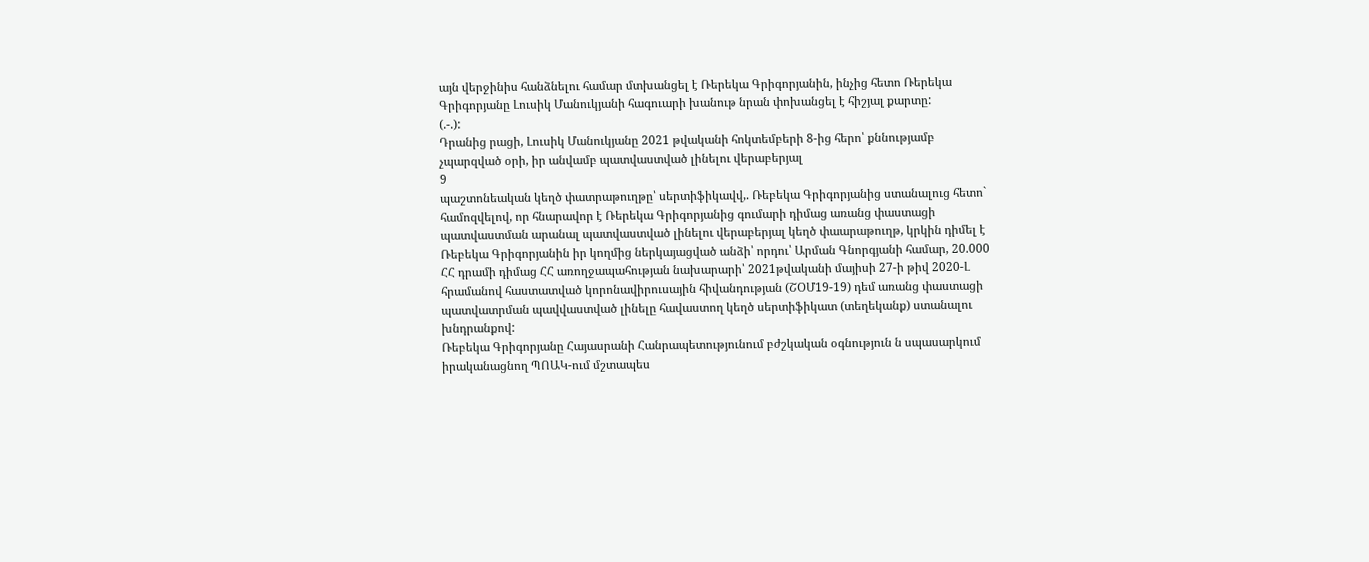այն վերջինիս հանձնելու համար մտխանցել է Ռերեկա Գրիգորյանին, ինչից հետո Ռերեկա Գրիգորյանը Լուսիկ Մանուկյանի հագուարի խանութ նրան փոխանցել է հիշյալ քարտը:
(.-.):
Դրանից րացի, Լուսիկ Մանուկյանը 2021 թվականի հոկտեմբերի 8-ից հերո՝ քննությամբ չպարզված օրի, իր անվամբ պատվաստված լինելու վերաբերյալ
9
պաշտոնեական կեղծ փատրաթուղթը՝ սերտիֆիկավվ,. Ռեբեկա Գրիգորյանից ստանալուց հետո` համոզվելով, որ հնարավոր է Ռերեկա Գրիգորյանից գումարի դիմաց առանց փաստացի պատվաստման արանալ պատվաստված լինելու վերաբերյալ կեղծ փաարաթուղթ, կրկին դիմել է Ռեբեկա Գրիգորյանին իր կողմից ներկայացված անձի՝ որդու՝ Արման Գնորգյանի համար, 20.000 ՀՀ դրամի դիմաց ՀՀ առողջապահության նախարարի՝ 2021թվականի մայիսի 27-ի թիվ 2020-Լ հրամանով հաստատված կորոնավիրուսային հիվանդության (ՇՕՄ19-19) դեմ առանց փաստացի պատվատրման պավվաստված լինելը հավաստող կեղծ սերտիֆիկատ (տեղեկանք) ստանալու խնդրանքով:
Ռեբեկա Գրիգորյանը Հայասրանի Հանրապետությունում բժշկական օգնություն ն սպասարկում իրականացնող ՊՈԱԿ-ում մշտապես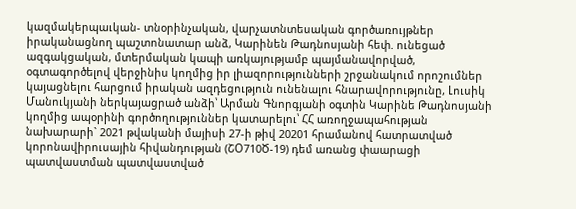կազմակերպաւկան- տնօրինչական, վարչատնտեսական գործառույթներ իրականացնող պաշտոնատար անձ, Կարինեն Թադնոսյանի հեփ. ունեցած ազգակցական, մտերմական կապի առկայությամբ պայմանավորված, օգտագործելով վերջինիս կողմից իր լիազորությունների շրջանակում որոշումներ կայացնելու հարցում իրական ազդեցություն ունենալու հնարավորությունը, Լուսիկ Մանուկյանի ներկայացրած անձի՝ Արման Գնորգյանի օգտին Կարինե Թադնոսյանի կողմից ապօրինի գործողություններ կատարելու՝ ՀՀ առողջապահության նախարարի` 2021 թվականի մայիսի 27-ի թիվ 20201 հրամանով հատրատված կորոնավիրուսային հիվանդության (ՇՕ710Ծ-19) դեմ առանց փաարացի պատվաստման պատվաստված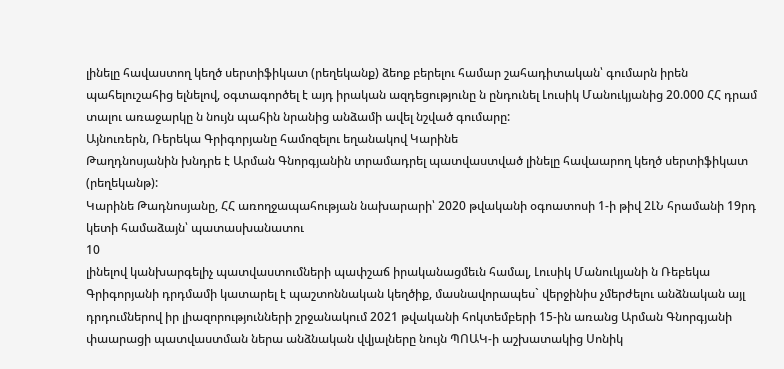լինելը հավաստող կեղծ սերտիֆիկատ (րեղեկանք) ձեոք բերելու համար շահադիտական՝ գումարն իրեն պահելուշահից ելնելով, օգտագործել է այդ իրական ազդեցությունը ն ընդունել Լուսիկ Մանուկյանից 20.000 ՀՀ դրամ տալու առաջարկը ն նույն պահին նրանից անձամի ավել նշված գումարը:
Այնուռերն, Ռերեկա Գրիգորյանը համոզելու եղանակով Կարինե
Թաղդնոսյանին խնդրե է Արման Գնորգյանին տրամադրել պատվաստված լինելը հավաարող կեղծ սերտիֆիկատ (րեղեկանթ):
Կարինե Թադնոսյանը, ՀՀ առողջապահության նախարարի՝ 2020 թվականի օգոատոսի 1-ի թիվ 2ԼՆ հրամանի 19րդ կետի համաձայն՝ պատասխանատու
10
լինելով կանխարգելիչ պատվաստումների պափշաճ իրականացմեւն համալ, Լուսիկ Մանուկյանի ն Ռեբեկա Գրիգորյանի դրդմամի կատարել է պաշտոննական կեղծիք, մասնավորապես` վերջինիս չմերժելու անձնական այլ դրդումներով իր լիազորությունների շրջանակում 2021 թվականի հոկտեմբերի 15-ին առանց Արման Գնորգյանի փաարացի պատվաստման ներա անձնական վվյալները նույն ՊՈԱԿ-ի աշխատակից Սոնիկ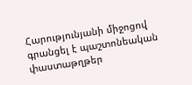Հարությունյանի միջոցով գրանցել է պաշտոնեական փաստաթղթեր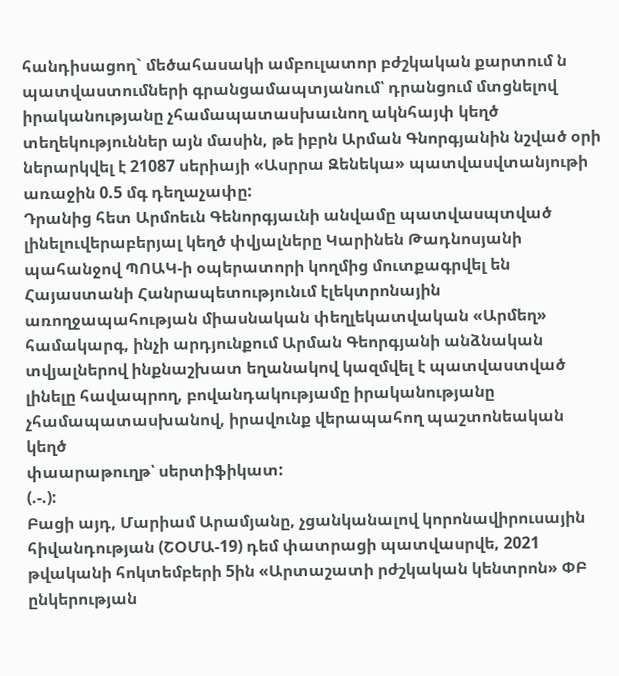հանդիսացող` մեծահասակի ամբուլատոր բժշկական քարտում ն պատվաստումների գրանցամապտյանում՝ դրանցում մտցնելով իրականությանը չհամապատասխաւնող ակնհայփ կեղծ տեղեկություններ այն մասին, թե իբրն Արման Գնորգյանին նշված օրի ներարկվել է 21087 սերիայի «Ասրրա Զենեկա» պատվասվտանյութի առաջին 0.5 մգ դեղաչափը:
Դրանից հետ Արմոեւն Գենորգյաւնի անվամը պատվասպտված լինելուվերաբերյալ կեղծ փվյալները Կարինեն Թադնոսյանի պահանջով ՊՈԱԿ-ի օպերատորի կողմից մուտքագրվել են Հայաստանի Հանրապետությունւմ էլեկտրոնային առողջապահության միասնական փեղլեկատվական «Արմեղ» համակարգ, ինչի արդյունքում Արման Գեորգյանի անձնական տվյալներով ինքնաշխատ եղանակով կազմվել է պատվաստված լինելը հավապրող, բովանդակությամը իրականությանը չհամապատասխանով, իրավունք վերապահող պաշտոնեական կեղծ
փաարաթուղթ՝ սերտիֆիկատ:
(.-.):
Բացի այդ, Մարիամ Արամյանը, չցանկանալով կորոնավիրուսային հիվանդության (ՇՕՄԱ-19) դեմ փատրացի պատվասրվե, 2021 թվականի հոկտեմբերի 5ին «Արտաշատի րժշկական կենտրոն» ՓԲ ընկերության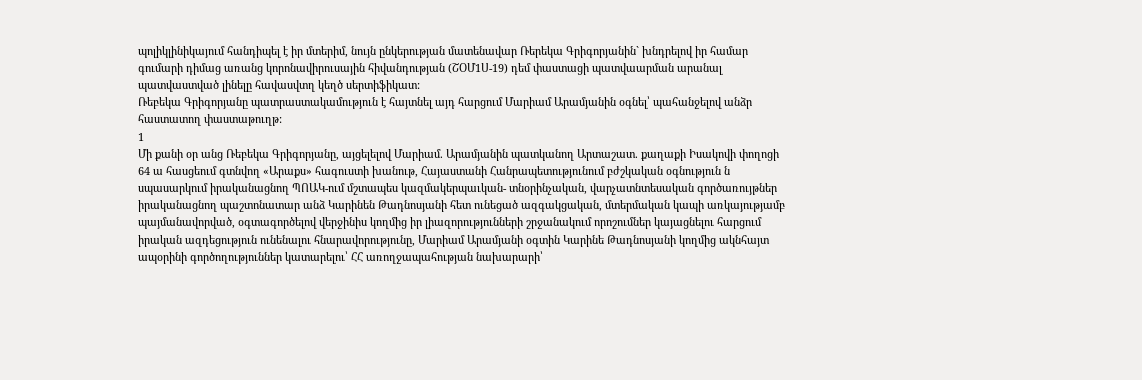պոլիկլինիկայում հանդիպել է իր մտերիմ, նույն ընկերության մատենավար Ռերեկա Գրիգորյանին` խնդրելով իր համար գումարի դիմաց առանց կորոնավիրուսային հիվանդության (ՇՕՄ1Ս-19) դեմ փաստացի պատվաարման արանալ պատվաստված լինելը հավասվտղ կեղծ սերտիֆիկատ:
Ռեբեկա Գրիգորյանը պատրաստակամություն է հայտնել այդ հարցում Մարիամ Արամյանին օգնել՝ պահանջելով անձր հաստատող փաստաթուղթ:
1
Մի քանի օր անց Ռեբեկա Գրիգորյանը, այցելելով Մարիամ. Արամյանին պատկանող Արտաշատ. քաղաքի Իսակովի փողոցի 64 ա հասցեում գտնվող «Արաքս» հագուստի խանութ, Հայաստանի Հանրապետությունում բժշկական օգնություն ն սպասարկում իրականացնող ՊՈԱԿ-ում մշտապես կազմակերպաւկան- տնօրինչական, վարչատնտեսական գործառույթներ իրականացնող պաշտոնատար անձ Կարինեն Թադնոսյանի հետ ունեցած ազգակցական, մտերմական կապի առկայությամբ պայմանավորված, օգտագործելով վերջինիս կողմից իր լիազորությունների շրջանակում որոշումներ կայացնելու հարցում իրական ազդեցություն ունենալու հնարավորությունը, Մարիամ Արամյանի օգտին Կարինե Թադնոսյանի կողմից ակնհայտ ապօրինի գործողություններ կատարելու՝ ՀՀ առողջապահության նախարարի՝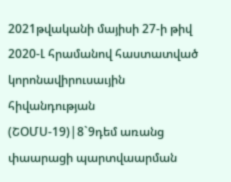2021թվականի մայիսի 27-ի թիվ 2020-Լ հրամանով հաստատված կորոնավիրուսաւյին հիվանդության (ՇՕՄՍ-19)|8`9դեմ առանց փաարացի պարտվաարման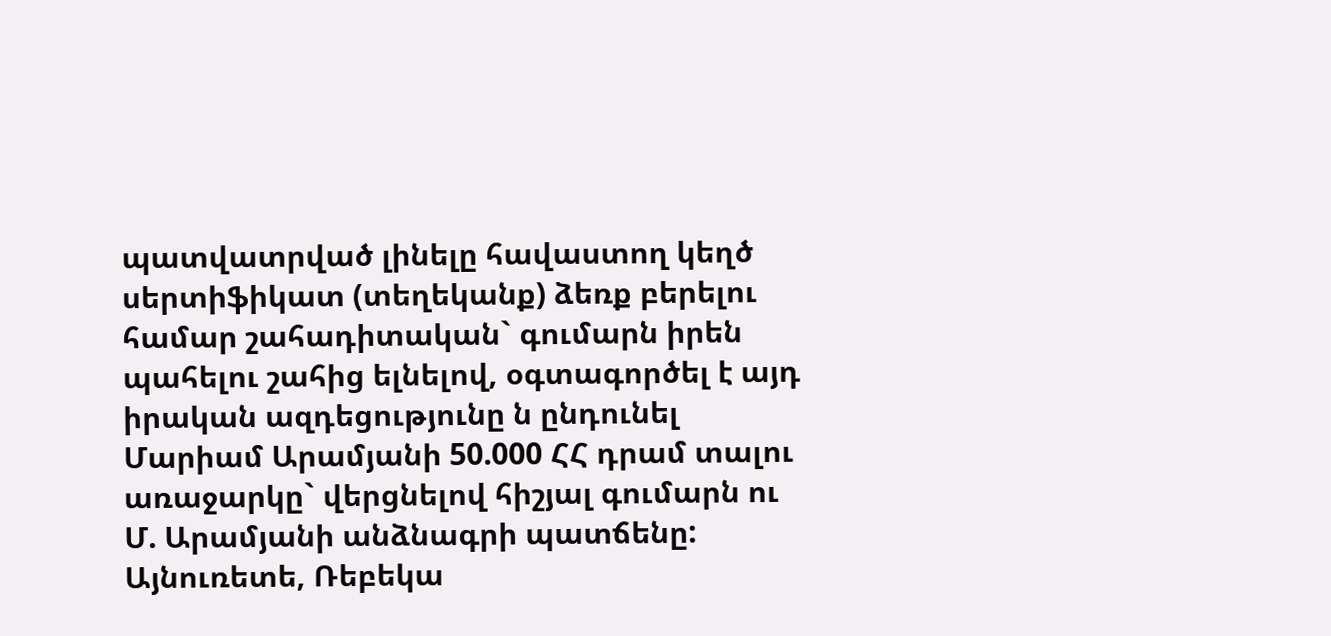պատվատրված լինելը հավաստող կեղծ սերտիֆիկատ (տեղեկանք) ձեռք բերելու համար շահադիտական` գումարն իրեն պահելու շահից ելնելով, օգտագործել է այդ իրական ազդեցությունը ն ընդունել Մարիամ Արամյանի 50.000 ՀՀ դրամ տալու առաջարկը` վերցնելով հիշյալ գումարն ու Մ. Արամյանի անձնագրի պատճենը:
Այնուռետե, Ռեբեկա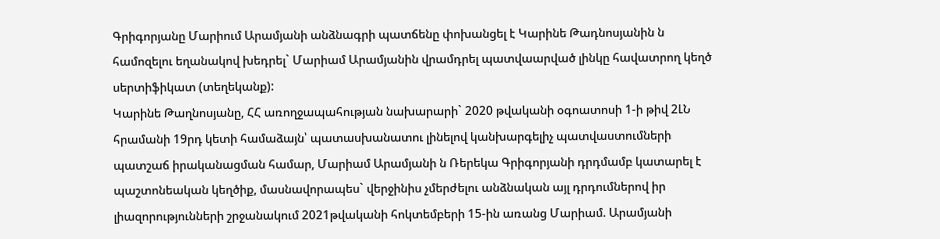Գրիգորյանը Մարիում Արամյանի անձնագրի պատճենը փոխանցել է Կարինե Թադնոսյանին ն համոզելու եղանակով խեդրել` Մարիամ Արամյանին վրամդրել պատվաարված լինկը հավատրող կեղծ սերտիֆիկատ (տեղեկանք):
Կարինե Թաղնոսյանը, ՀՀ առողջապահության նախարարի` 2020 թվականի օգոատոսի 1-ի թիվ 2ԼՆ հրամանի 19րդ կետի համաձայն՝ պատասխանատու լինելով կանխարգելիչ պատվաստումների պատշաճ իրականացման համար, Մարիամ Արամյանի ն Ռերեկա Գրիգորյանի դրդմամբ կատարել է պաշտոնեական կեղծիք, մասնավորապես` վերջինիս չմերժելու անձնական այլ դրդումներով իր լիազորությունների շրջանակում 2021թվականի հոկտեմբերի 15-ին առանց Մարիամ. Արամյանի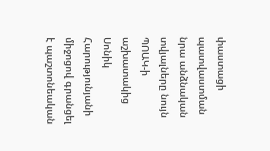փաստացի պատվաստման նրա անձնական տվյալները նույն ՊՈԱԿ-ի աշխատակից Սոնիկ Հարությունյանի միջոցով գրանցել է պաշտոնեական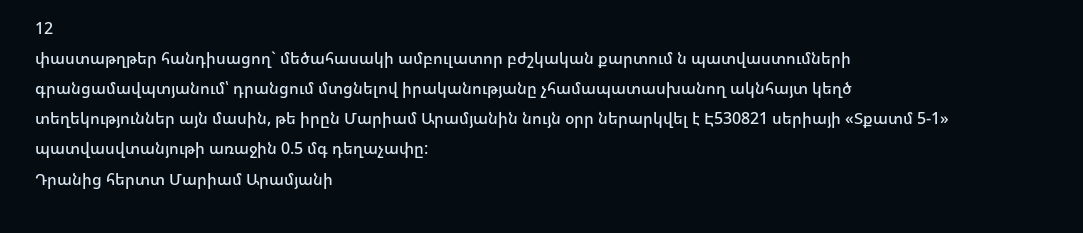12
փաստաթղթեր հանդիսացող` մեծահասակի ամբուլատոր բժշկական քարտում ն պատվաստումների գրանցամավպտյանում՝ դրանցում մտցնելով իրականությանը չհամապատասխանող ակնհայտ կեղծ տեղեկություններ այն մասին, թե իրըն Մարիամ Արամյանին նույն օրր ներարկվել է Է530821 սերիայի «Տքատմ 5-1» պատվասվտանյութի առաջին 0.5 մգ դեղաչափը:
Դրանից հերտտ Մարիամ Արամյանի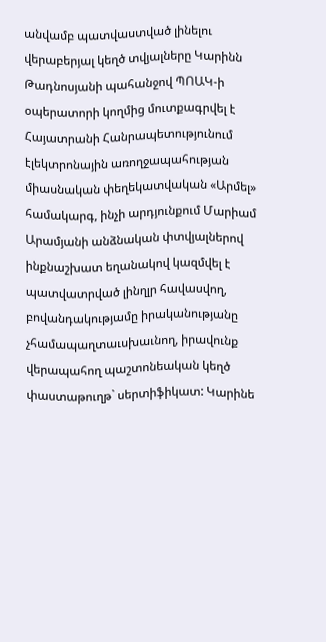անվամբ պատվաստված լինելու
վերաբերյալ կեղծ տվյալները Կարինն Թադնոսյանի պահանջով ՊՈԱԿ-ի օպերատորի կողմից մուտքագրվել է Հայատրանի Հանրապետությունում էլեկտրոնային առողջապահության միասնական փեղեկատվական «Արմել» համակարգ, ինչի արդյունքում Մարիամ Արամյանի անձնական փտվյալներով ինքնաշխատ եղանակով կազմվել է պատվատրված լինղլր հավասվող, բովանդակությամը իրականությանը չհամապաղտաւսխաւնող, իրավունք վերապահող պաշտոնեական կեղծ փաստաթուղթ` սերտիֆիկատ: Կարինե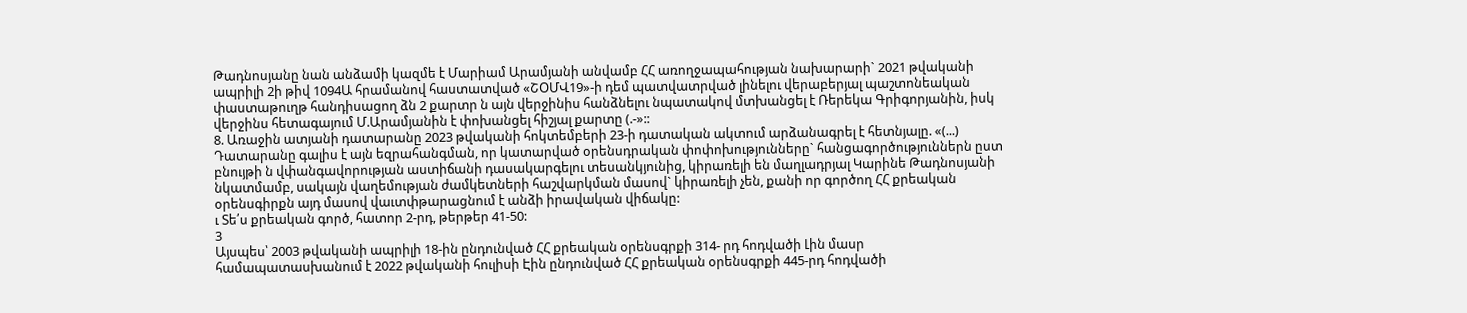Թադնոսյանը նան անձամի կազմե է Մարիամ Արամյանի անվամբ ՀՀ առողջապահության նախարարի` 2021 թվականի ապրիլի 2ի թիվ 1094Ա հրամանով հաստատված «ՇՕՄՎ19»-ի դեմ պատվատրված լինելու վերաբերյալ պաշտոնեական փաստաթուղթ հանդիսացող ձն 2 քարտր ն այն վերջինիս հանձնելու նպատակով մտխանցել է Ռերեկա Գրիգորյանին, իսկ վերջինս հետագայում Մ.Արամյանին է փոխանցել հիշյալ քարտը (.-»::
8. Առաջին ատյանի դատարանը 2023 թվականի հոկտեմբերի 23-ի դատական ակտում արձանագրել է հետնյալը. «(...) Դատարանը գալիս է այն եզրահանգման, որ կատարված օրենսդրական փոփոխությունները` հանցագործություններն ըստ բնույթի ն վփանգավորության աստիճանի դասակարգելու տեսանկյունից, կիրառելի են մաղլադրյալ Կարինե Թադնոսյանի նկատմամբ, սակայն վաղեմության ժամկետների հաշվարկման մասով` կիրառելի չեն, քանի որ գործող ՀՀ քրեական օրենսգիրքն այդ մասով վաւտփթարացնում է անձի իրավական վիճակը:
ւ Տե՛ս քրեական գործ, հատոր 2-րդ, թերթեր 41-50:
3
Այսպես՝ 2003 թվականի ապրիլի 18-ին ընդունված ՀՀ քրեական օրենսգրքի 314- րդ հոդվածի Լին մասր համապատասխանում է 2022 թվականի հուլիսի Էին ընդունված ՀՀ քրեական օրենսգրքի 445-րդ հոդվածի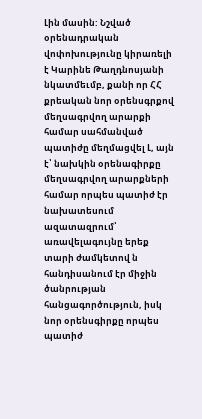Լին մասին: Նշված օրենադրական վոփոխությունը կիրառելի է Կարինե Թաղդնոսյանի նկատմեւմբ, քանի որ ՀՀ քրեական նոր օրենսգրքով մեղսագրվող արարքի համար սահմանված պատիժը մեղմացվել Լ, այն է՝ նախկին օրենագիրքը մեղսագրվող արարքների համար որպես պատիժ էր նախատեսում ազատազրում՝ առավելագույնը երեք տարի ժամկետով ն հանդիսանում էր միջին ծանրության հանցագործություն, իսկ նոր օրենսգիրքը որպես պատիժ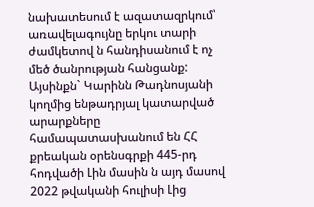նախատեսում է ազատազրկում՝ առավելագույնը երկու տարի ժամկետով ն հանդիսանում է ոչ մեծ ծանրության հանցանք:
Այսինքն` Կարինն Թադնոսյանի կողմից ենթադրյալ կատարված արարքները համապատասխանում են ՀՀ քրեական օրենսգրքի 445-րդ հոդվածի Լին մասին ն այդ մասով 2022 թվականի հուլիսի Լից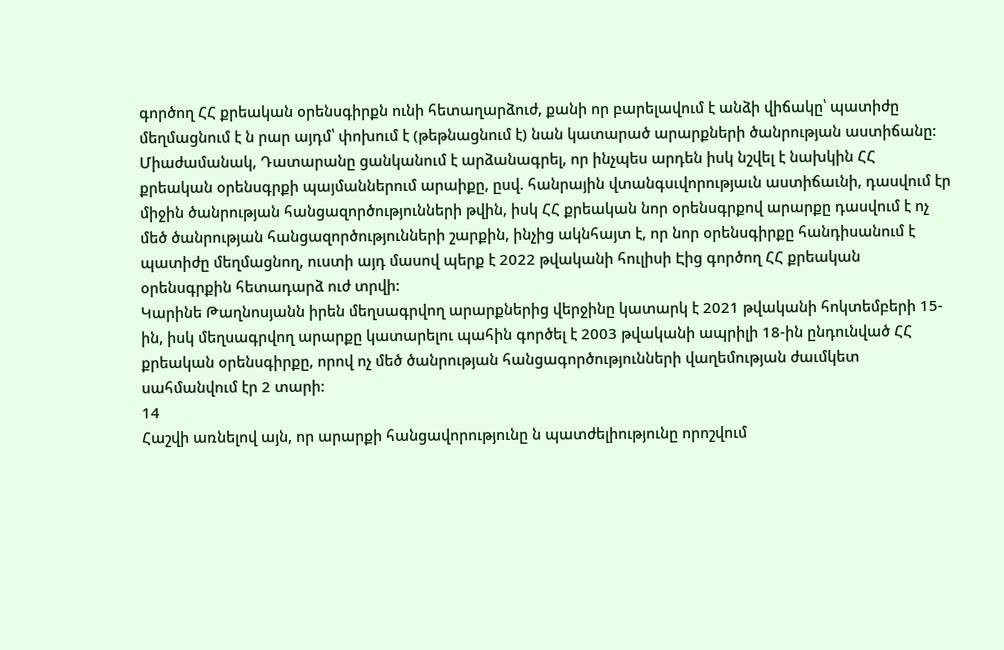գործող ՀՀ քրեական օրենսգիրքն ունի հետաղարձուժ, քանի որ բարելավում է անձի վիճակը՝ պատիժը մեղմացնում է ն րար այդմ՝ փոխում է (թեթնացնում է) նան կատարած արարքների ծանրության աստիճանը:
Միաժամանակ, Դատարանը ցանկանում է արձանագրել, որ ինչպես արդեն իսկ նշվել է նախկին ՀՀ քրեական օրենսգրքի պայմաններում արաիքը, ըսվ. հանրային վտանգսւվորությաւն աստիճաւնի, դասվում էր միջին ծանրության հանցազործությունների թվին, իսկ ՀՀ քրեական նոր օրենսգրքով արարքը դասվում է ոչ մեծ ծանրության հանցազործությունների շարքին, ինչից ակնհայտ է, որ նոր օրենսգիրքը հանդիսանում է պատիժը մեղմացնող, ուստի այդ մասով պերք է 2022 թվականի հուլիսի Էից գործող ՀՀ քրեական օրենսգրքին հետադարձ ուժ տրվի:
Կարինե Թաղնոսյանն իրեն մեղսագրվող արարքներից վերջինը կատարկ է 2021 թվականի հոկտեմբերի 15-ին, իսկ մեղսագրվող արարքը կատարելու պահին գործել է 2003 թվականի ապրիլի 18-ին ընդունված ՀՀ քրեական օրենսգիրքը, որով ոչ մեծ ծանրության հանցագործությունների վաղեմության ժաւմկետ սահմանվում էր 2 տարի:
14
Հաշվի առնելով այն, որ արարքի հանցավորությունը ն պատժելիությունը որոշվում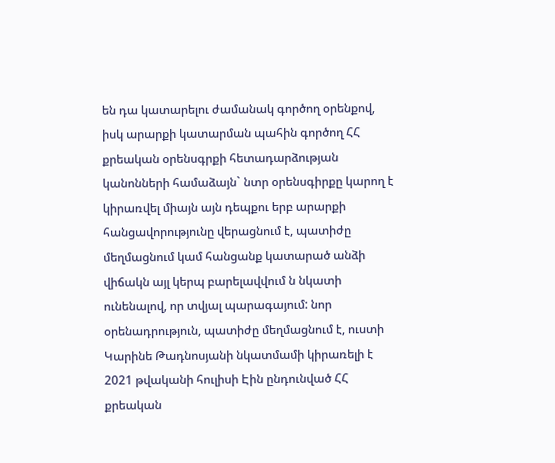են դա կատարելու ժամանակ գործող օրենքով, իսկ արարքի կատարման պահին գործող ՀՀ քրեական օրենսգրքի հետադարձության կանոնների համաձայն` նտր օրենսգիրքը կարող է կիրառվել միայն այն դեպքու երբ արարքի հանցավորությունը վերացնում է, պատիժը մեղմացնում կամ հանցանք կատարած անձի վիճակն այլ կերպ բարելավվում ն նկատի ունենալով, որ տվյալ պարագայում: նոր օրենադրություն, պատիժը մեղմացնում է, ուստի Կարինե Թադնոսյանի նկատմամի կիրառելի է 2021 թվականի հուլիսի Էին ընդունված ՀՀ քրեական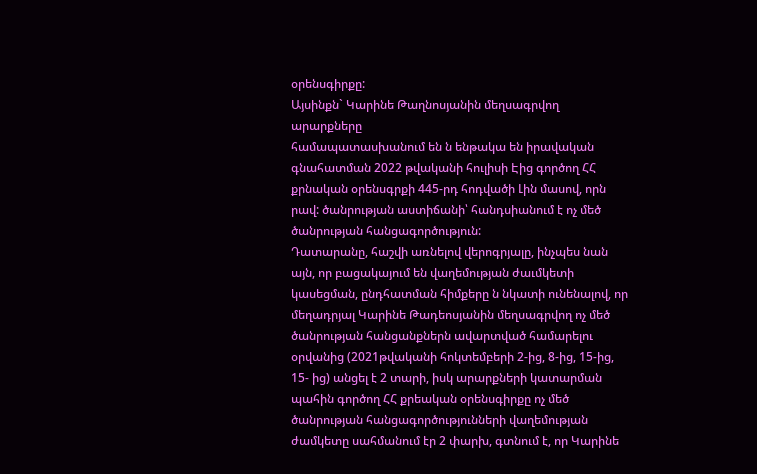օրենսգիրքը:
Այսինքն` Կարինե Թաղնոսյանին մեղսագրվող արարքները
համապատասխանում են ն ենթակա են իրավական գնահատման 2022 թվականի հուլիսի Էից գործող ՀՀ քրնական օրենսգրքի 445-րդ հոդվածի Լին մասով, որն րավ: ծանրության աստիճանի՝ հանդսիանում է ոչ մեծ ծանրության հանցագործություն:
Դատարանը, հաշվի առնելով վերոգրյալը, ինչպես նան այն, որ բացակայում են վաղեմության ժաւմկետի կասեցման, ընդհատման հիմքերը ն նկատի ունենալով, որ մեղադրյալ Կարինե Թադեոսյանին մեղսագրվող ոչ մեծ ծանրության հանցանքներն ավարտված համարելու օրվանից (2021թվականի հոկտեմբերի 2-ից, 8-ից, 15-ից, 15- ից) անցել է 2 տարի, իսկ արարքների կատարման պահին գործող ՀՀ քրեական օրենսգիրքը ոչ մեծ ծանրության հանցագործությունների վաղեմության ժամկետը սահմանում էր 2 փարխ, գտնում է, որ Կարինե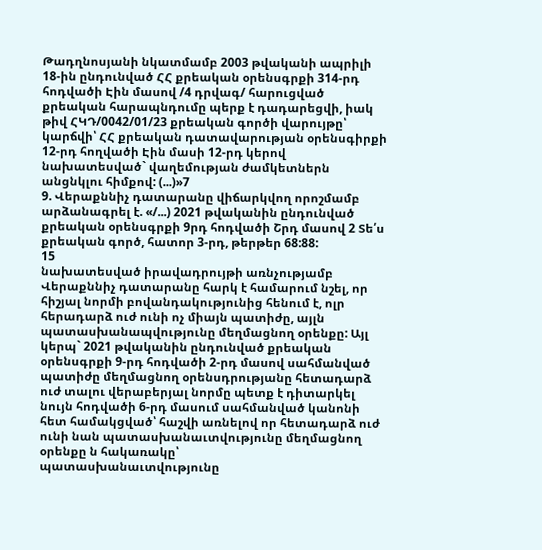Թադղնոսյանի նկատմամբ 2003 թվականի ապրիլի 18-ին ընդունված ՀՀ քրեական օրենսգրքի 314-րդ հոդվածի Էին մասով /4 դրվագ/ հարուցված քրեական հարապնդումը պերք է դադարեցվի, իակ թիվ ՀԿԴ/0042/01/23 քրեական գործի վարույթը՝ կարճվի՝ ՀՀ քրեական դատավարության օրենսգիրքի 12-րդ հողվածի Էին մասի 12-րդ կերով նախատեսված` վաղեմության ժամկետներն անցնկլու հիմքով: (...)»7
9. Վերաքննիչ դատարանը վիճարկվող որոշմամբ արձանագրել է. «/...) 2021 թվականին ընդունված քրեական օրենսգրքի 9րդ հոդվածի Շրդ մասով 2 Տե՛ս քրեական գործ, հատոր 3-րդ, թերթեր 68:88:
15
նախատեսված իրավադրույթի առնչությամբ Վերաքննիչ դատարանը հարկ է համարում նշել, որ հիշյալ նորմի բովանդակությունից հենում է, ոլր հերադարձ ուժ ունի ոչ միայն պատիժը, այլն պատասխանապվությունը մեղմացնող օրենքը: Այլ կերպ` 2021 թվականին ընդունված քրեական օրենսգրքի 9-րդ հոդվածի 2-րդ մասով սահմանված պատիժը մեղմացնող օրենսդրությանը հետադարձ ուժ տալու վերաբերյալ նորմը պետք է դիտարկել նույն հոդվածի 6-րդ մասում սահմանված կանոնի հետ համակցված՝ հաշվի առնելով որ հետադարձ ուժ ունի նան պատասխանաւտվությունը մեղմացնող օրենքը ն հակառակը՝
պատասխանաւտվությունը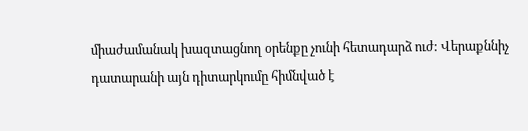միաժամանակ խազտացնող օրենքը չունի հետադարձ ուժ: Վերաքննիչ դատարանի այն դիտարկումը հիմնված է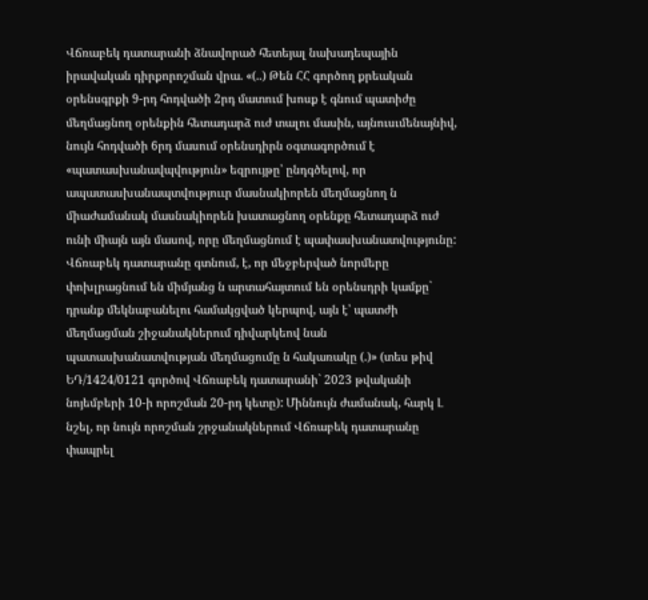Վճռաբեկ դատարանի ձնավորած հետեյալ նախադեպային իրավական դիրքորոշման վրա. «(..) Թեն ՀՀ գործող քրեական օրենսգրքի 9-րդ հոդվածի 2րդ մատում խոսք է գնում պատիժը մեղմացնող օրենքին հետադարձ ուժ տալու մասին, այնուսւմենայնիվ, նույն հոդվածի 6րդ մասում օրենսդիրն օգտագործում է «պատասխանավպվություն» եզրույթը՝ ընդգծելով, որ ապատասխանապտվություւր մասնակիորեն մեղմացնող ն միաժամանակ մասնակիորեն խատացնող օրենքը հետադարձ ուժ ունի միայն այն մասով, որը մեղմացնում է պափասխանատվությունը: Վճռաբեկ դատարանը գտնում, է, որ մեջբերված նորմերը փոխլրացնում են միմյանց ն արտահայտում են օրենսդրի կամքը` դրանք մեկնաբանելու համակցված կերպով, այն է՝ պատժի մեղմացման շիջանակներում դիվարկեով նան պատասխանատվության մեղմացումը ն հակառակը (.)» (տես թիվ ԵԴ/1424/0121 գործով Վճռաբեկ դատարանի` 2023 թվականի նոյեմբերի 10-ի որոշման 20-րդ կետը): Միննույն ժամանակ, հարկ Լ նշել, որ նույն որոշման շրջանակներում Վճռաբեկ դատարանը փապրել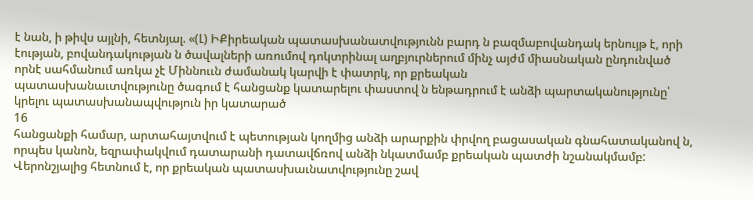է նան, ի թիվս այլնի, հետնյալ. «(Լ) ԻՔիրեական պատասխանատվությունն բարդ ն բազմաբովանդակ երնույթ է, որի էության, բովանդակության ն ծավալների առումով դոկտրինալ աղբյուրներում մինչ այժմ միասնական ընդունված որնէ սահմանում առկա չէ Միննոււն ժամանակ կարվի է փատրկ, որ քրեական
պատասխանաւտվությունը ծագում է հանցանք կատարելու փաստով ն ենթադրում է անձի պարտականությունը՝ կրելու պատասխանապվություն իր կատարած
16
հանցանքի համար, արտահայտվում է պետության կողմից անձի արարքին փրվող բացասական գնահատականով ն, որպես կանոն, եզրափակվում դատարանի դատավճռով անձի նկատմամբ քրեական պատժի նշանակմամբ: Վերոնշյալից հետնում է, որ քրեական պատասխաւնատվությունը շավ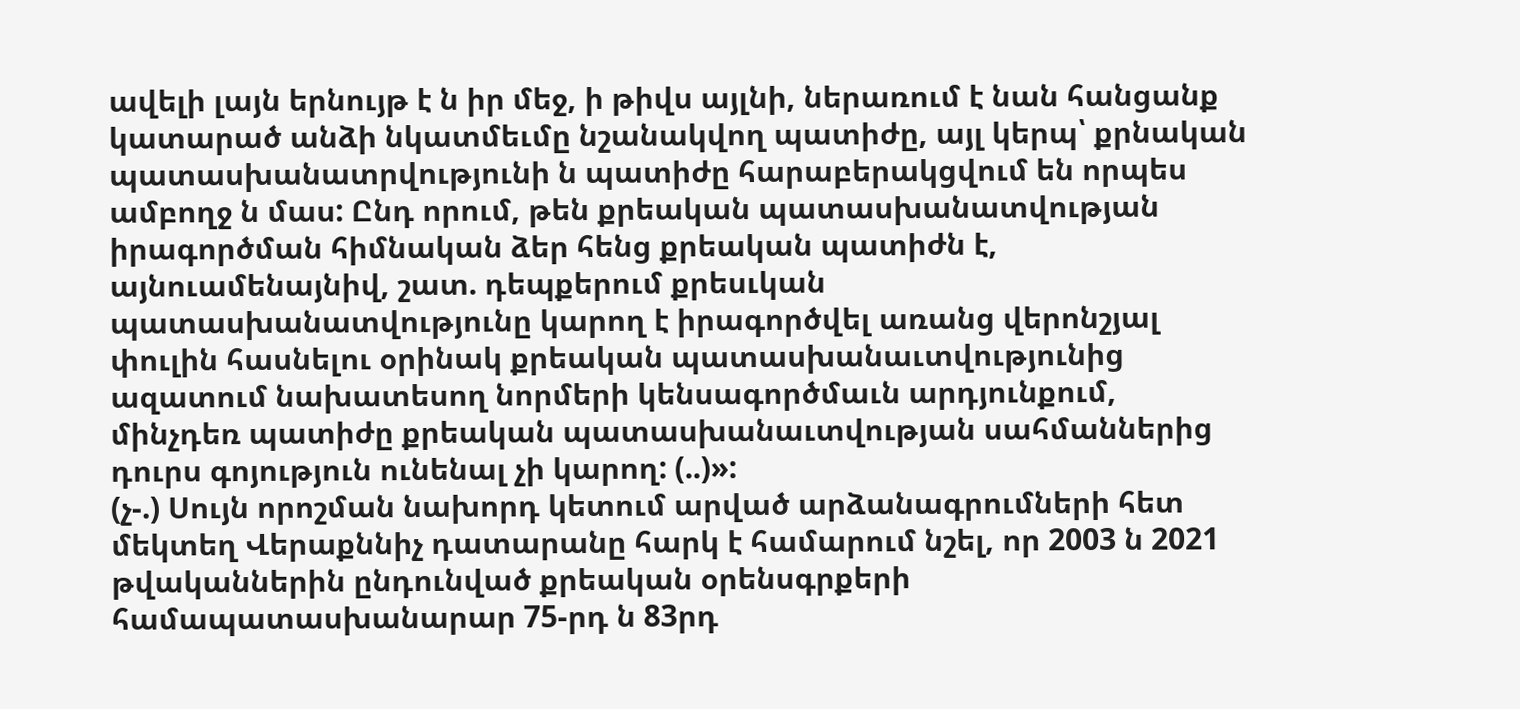ավելի լայն երնույթ է ն իր մեջ, ի թիվս այլնի, ներառում է նան հանցանք կատարած անձի նկատմեւմը նշանակվող պատիժը, այլ կերպ՝ քրնական պատասխանատրվությունի ն պատիժը հարաբերակցվում են որպես ամբողջ ն մաս: Ընդ որում, թեն քրեական պատասխանատվության իրագործման հիմնական ձեր հենց քրեական պատիժն է, այնուամենայնիվ, շատ. դեպքերում քրեսւկան պատասխանատվությունը կարող է իրագործվել առանց վերոնշյալ փուլին հասնելու օրինակ քրեական պատասխանաւտվությունից ազատում նախատեսող նորմերի կենսագործմաւն արդյունքում, մինչդեռ պատիժը քրեական պատասխանաւտվության սահմաններից դուրս գոյություն ունենալ չի կարող: (..)»:
(չ-.) Սույն որոշման նախորդ կետում արված արձանագրումների հետ մեկտեղ Վերաքննիչ դատարանը հարկ է համարում նշել, որ 2003 ն 2021 թվականներին ընդունված քրեական օրենսգրքերի համապատասխանարար 75-րդ ն 83րդ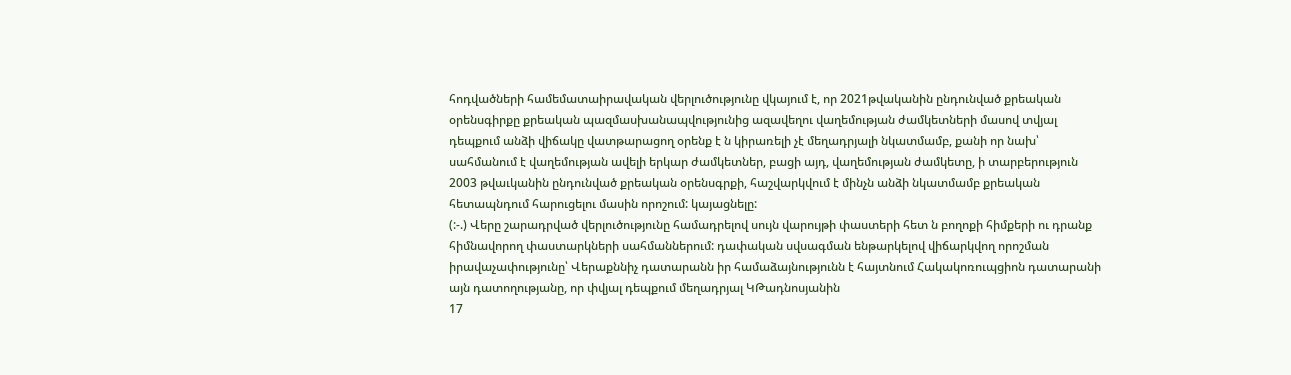հոդվածների համեմատաիրավական վերլուծությունը վկայում է, որ 2021թվականին ընդունված քրեական օրենսգիրքը քրեական պազմասխանապվությունից ազավեղու վաղեմության ժամկետների մասով տվյալ դեպքում անձի վիճակը վատթարացող օրենք է ն կիրառելի չէ մեղադրյալի նկատմամբ, քանի որ նախ՝ սահմանում է վաղեմության ավելի երկար ժամկետներ, բացի այդ, վաղեմության ժամկետը, ի տարբերություն 2003 թվաւկանին ընդունված քրեական օրենսգրքի, հաշվարկվում է մինչն անձի նկատմամբ քրեական հետապնդում հարուցելու մասին որոշում: կայացնելը:
(:-.) Վերը շարադրված վերլուծությունը համադրելով սույն վարույթի փաստերի հետ ն բողոքի հիմքերի ու դրանք հիմնավորող փաստարկների սահմաններում: դափական սվսագման ենթարկելով վիճարկվող որոշման իրավաչափությունը՝ Վերաքննիչ դատարանն իր համաձայնությունն է հայտնում Հակակոռուպցիոն դատարանի այն դատողությանը, որ փվյալ դեպքում մեղադրյալ ԿԹադնոսյանին
17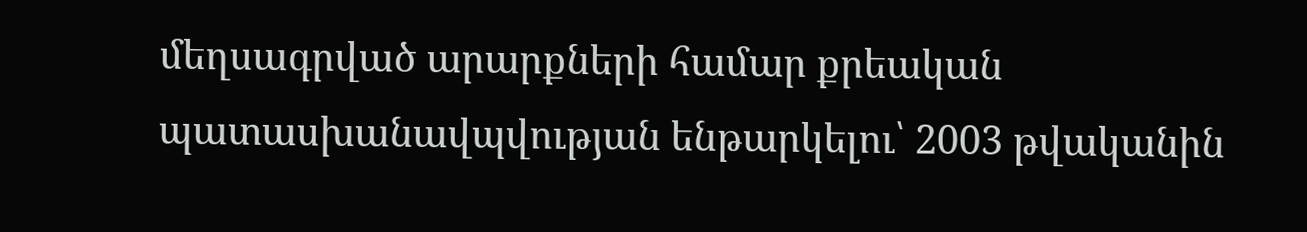մեղսագրված արարքների համար քրեական պատասխանավպվության ենթարկելու՝ 2003 թվականին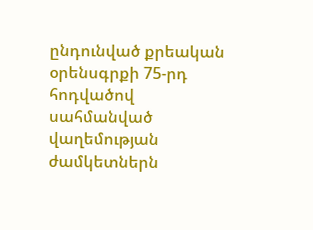ընդունված քրեական օրենսգրքի 75-րդ հոդվածով սահմանված վաղեմության ժամկետներն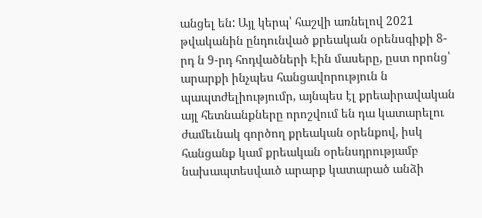անցել են: Այլ կերպ՝ հաշվի առնելով 2021 թվականին ընդունված քրեական օրենսգիքի 8-րդ ն 9-րդ հոդվածների Էին մասերը, ըստ որոնց՝ արարքի ինչպես հանցավորություն ն պապտժելիությումր, այնպես էլ քրեաիրավական այլ հետնանքները որոշվում են դա կատարելու ժամեւնակ գործող քրեական օրենքով, իսկ հանցանք կամ քրեական օրենսդրությամբ նախապտեսվաւծ արարք կատարած անձի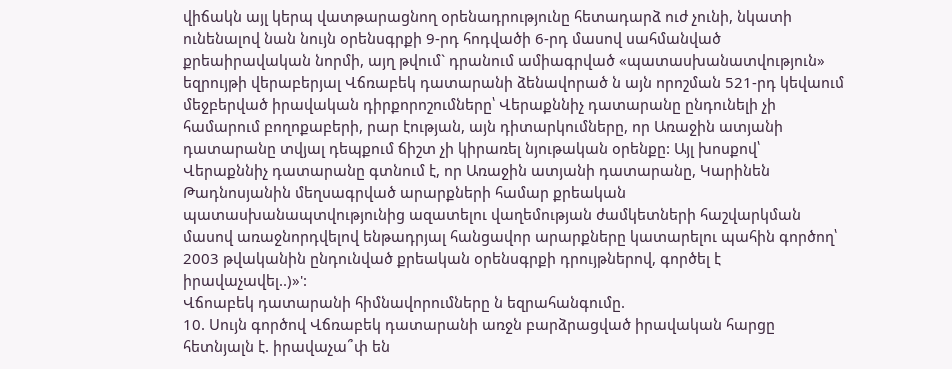վիճակն այլ կերպ վատթարացնող օրենադրությունը հետադարձ ուժ չունի, նկատի ունենալով նան նույն օրենսգրքի 9-րդ հոդվածի 6-րդ մասով սահմանված քրեաիրավական նորմի, այղ թվում` դրանում ամիագրված «պատասխանատվություն» եզրույթի վերաբերյալ Վճռաբեկ դատարանի ձենավորած ն այն որոշման 521-րդ կեվաում մեջբերված իրավական դիրքորոշումները՝ Վերաքննիչ դատարանը ընդունելի չի համարում բողոքաբերի, րար էության, այն դիտարկումները, որ Առաջին ատյանի դատարանը տվյալ դեպքում ճիշտ չի կիրառել նյութական օրենքը: Այլ խոսքով՝ Վերաքննիչ դատարանը գտնում է, որ Առաջին ատյանի դատարանը, Կարինեն Թադնոսյանին մեղսագրված արարքների համար քրեական պատասխանապտվությունից ազատելու վաղեմության ժամկետների հաշվարկման մասով առաջնորդվելով ենթադրյալ հանցավոր արարքները կատարելու պահին գործող՝ 2003 թվականին ընդունված քրեական օրենսգրքի դրույթներով, գործել է իրավաչավել..)»':
Վճոաբեկ դատարանի հիմնավորումները ն եզրահանգումը.
10. Սույն գործով Վճռաբեկ դատարանի առջն բարձրացված իրավական հարցը հետնյալն է. իրավաչա՞փ են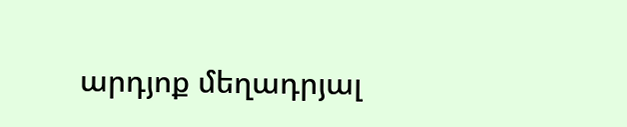արդյոք մեղադրյալ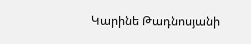Կարինե Թադնոսյանի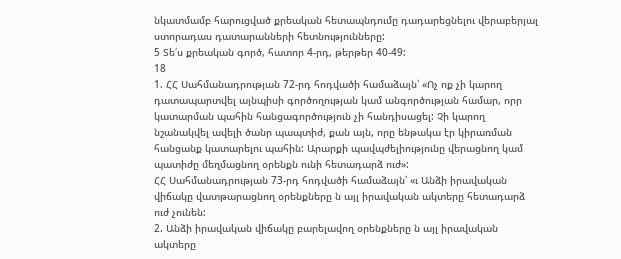նկատմամբ հարուցված քրեական հետապնդումը դադարեցնելու վերաբերյալ ստորադաս դատարանների հետնությունները:
5 Տե՛ս քրեական գործ, հատոր 4-րդ, թերթեր 40-49:
18
1. ՀՀ Սահմանադրության 72-րդ հոդվածի համաձայն՝ «Ոչ ոք չի կարող դատապարտվել այնպիսի գործողության կամ անգործության համար, որր կատարման պահին հանցագործություն չի հանդիսացել: Չի կարող նշանակվել ավելի ծանր պապտիժ, քան այն, որը ենթակա էր կիրառման հանցանք կատարելու պահին: Արարքի պավպժելիությունը վերացնող կամ պատիժը մեղմացնող օրենքն ունի հետադարձ ուժ»:
ՀՀ Սահմանադրության 73-րդ հոդվածի համաձայն՝ «ւ Անձի իրավական վիճակը վատթարացնող օրենքները ն այլ իրավական ակտերը հետադարձ ուժ չունեն:
2. Անձի իրավական վիճակը բարելավող օրենքները ն այլ իրավական ակտերը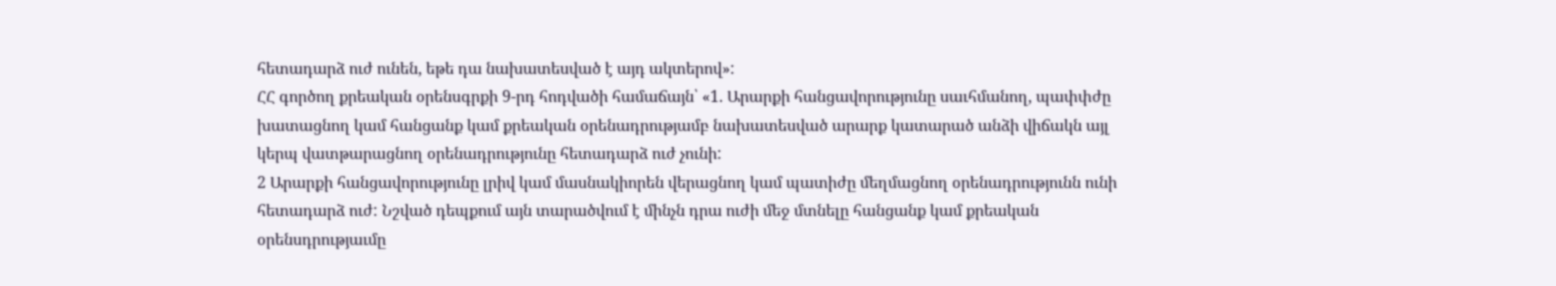հետադարձ ուժ ունեն, եթե դա նախատեսված է այդ ակտերով»:
ՀՀ գործող քրեական օրենսգրքի 9-րդ հոդվածի համաճայն՝ «1. Արարքի հանցավորությունը սաւհմանող, պափփժը խատացնող կամ հանցանք կամ քրեական օրենադրությամբ նախատեսված արարք կատարած անձի վիճակն այլ կերպ վատթարացնող օրենադրությունը հետադարձ ուժ չունի:
2 Արարքի հանցավորությունը լրիվ կամ մասնակիորեն վերացնող կամ պատիժը մեղմացնող օրենադրությունն ունի հետադարձ ուժ: Նշված դեպքում այն տարածվում է մինչն դրա ուժի մեջ մտնելը հանցանք կամ քրեական օրենսդրությաւմը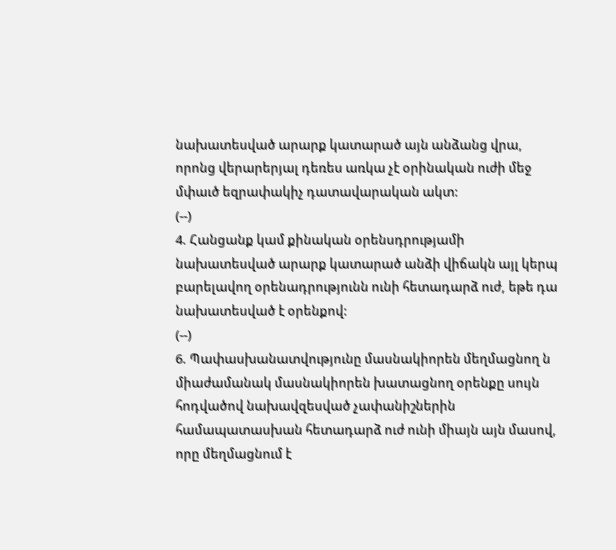նախատեսված արարք կատարած այն անձանց վրա, որոնց վերարերյալ դեռես առկա չէ օրինական ուժի մեջ մփաւծ եզրափակիչ դատավարական ակտ:
(--)
4. Հանցանք կամ քինական օրենսդրությամի նախատեսված արարք կատարած անձի վիճակն այլ կերպ բարելավող օրենադրությունն ունի հետադարձ ուժ, եթե դա նախատեսված է օրենքով:
(--)
6. Պափասխանատվությունը մասնակիորեն մեղմացնող ն միաժամանակ մասնակիորեն խատացնող օրենքը սույն հոդվածով նախավզեսված չափանիշներին համապատասխան հետադարձ ուժ ունի միայն այն մասով, որը մեղմացնում է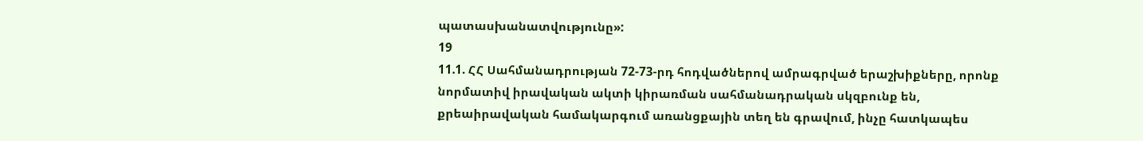պատասխանատվությունը»:
19
11.1. ՀՀ Սահմանադրության 72-73-րդ հոդվածներով ամրագրված երաշխիքները, որոնք նորմատիվ իրավական ակտի կիրառման սահմանադրական սկզբունք են, քրեաիրավական համակարգում առանցքային տեղ են գրավում, ինչը հատկապես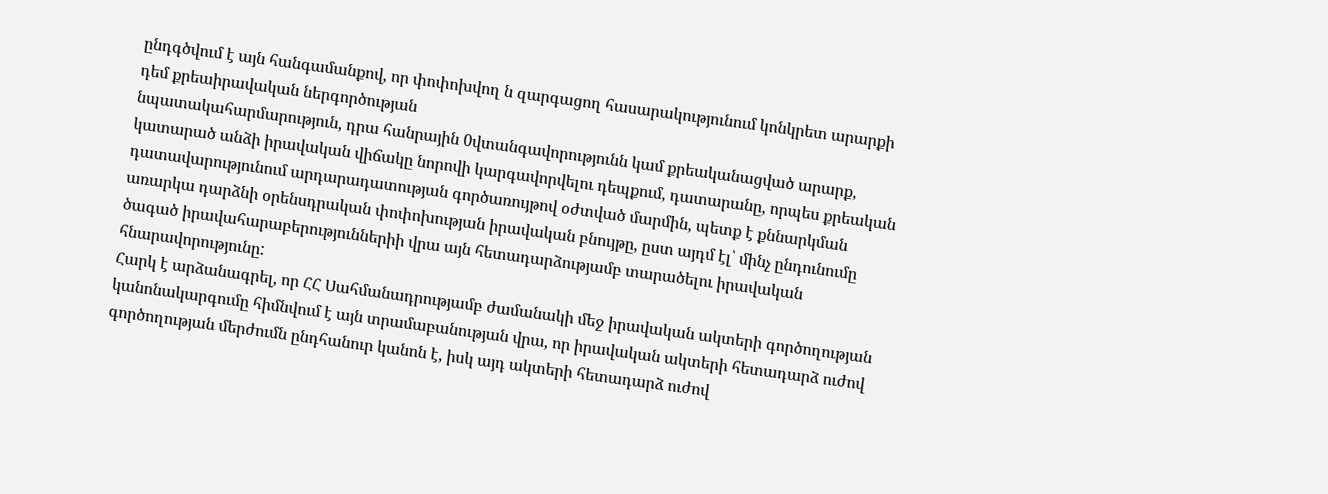ընդգծվում է այն հանգամանքով, որ փոփոխվող ն զարգացող հասարակությունում կոնկրետ արարքի դեմ քրեաիրավական ներգործության
նպատակահարմարություն, դրա հանրային 0վտանգավորությունն կամ քրեականացված արարք, կատարած անձի իրավական վիճակը նորովի կարգավորվելու դեպքում, դատարանը, որպես քրեական դատավարությունում արդարադատության գործառույթով օժտված մարմին, պետք է քննարկման առարկա դարձնի օրենսդրական փոփոխության իրավական բնույթը, ըստ այդմ էլ՝ մինչ ընդունումը ծագած իրավահարաբերություններիի վրա այն հետադարձությամբ տարածելու իրավական հնարավորությունը:
Հարկ է արձանագրել, որ ՀՀ Սահմանադրությամբ ժամանակի մեջ իրավական ակտերի գործողության կանոնակարգումը հիմնվում է այն տրամաբանության վրա, որ իրավական ակտերի հետադարձ ուժով գործողության մերժումն ընդհանուր կանոն է, իսկ այդ ակտերի հետադարձ ուժով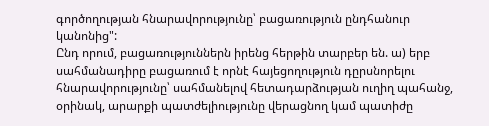գործողության հնարավորությունը՝ բացառություն ընդհանուր կանոնից":
Ընդ որում, բացառություններն իրենց հերթին տարբեր են. ա) երբ սահմանադիրը բացառում է որնէ հայեցողություն դըրսնորելու հնարավորությունը՝ սահմանելով հետադարձության ուղիղ պահանջ, օրինակ, արարքի պատժելիությունը վերացնող կամ պատիժը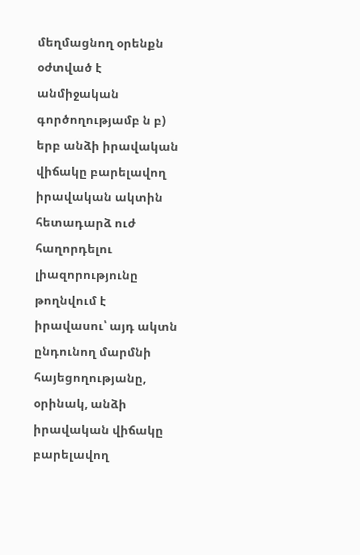մեղմացնող օրենքն օժտված է անմիջական գործողությամբ ն բ) երբ անձի իրավական վիճակը բարելավող իրավական ակտին հետադարձ ուժ հաղորդելու լիազորությունը թողնվում է իրավասու՝ այդ ակտն ընդունող մարմնի հայեցողությանը, օրինակ, անձի իրավական վիճակը բարելավող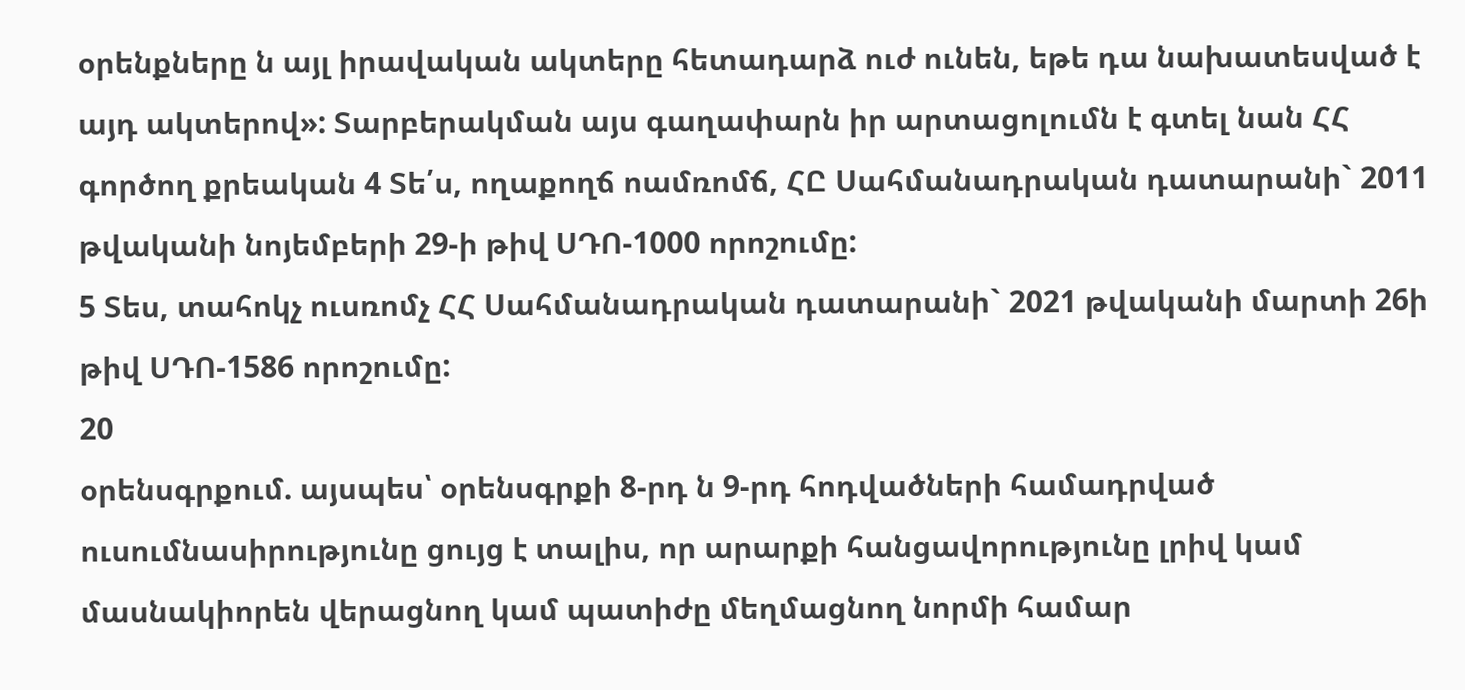օրենքները ն այլ իրավական ակտերը հետադարձ ուժ ունեն, եթե դա նախատեսված է այդ ակտերով»: Տարբերակման այս գաղափարն իր արտացոլումն է գտել նան ՀՀ գործող քրեական 4 Տե՛ս, ողաքողճ ոամռոմճ, ՀԸ Սահմանադրական դատարանի` 2011 թվականի նոյեմբերի 29-ի թիվ ՍԴՈ-1000 որոշումը:
5 Տես, տահոկչ ուսռոմչ ՀՀ Սահմանադրական դատարանի` 2021 թվականի մարտի 26ի թիվ ՍԴՈ-1586 որոշումը:
20
օրենսգրքում. այսպես՝ օրենսգրքի 8-րդ ն 9-րդ հոդվածների համադրված ուսումնասիրությունը ցույց է տալիս, որ արարքի հանցավորությունը լրիվ կամ մասնակիորեն վերացնող կամ պատիժը մեղմացնող նորմի համար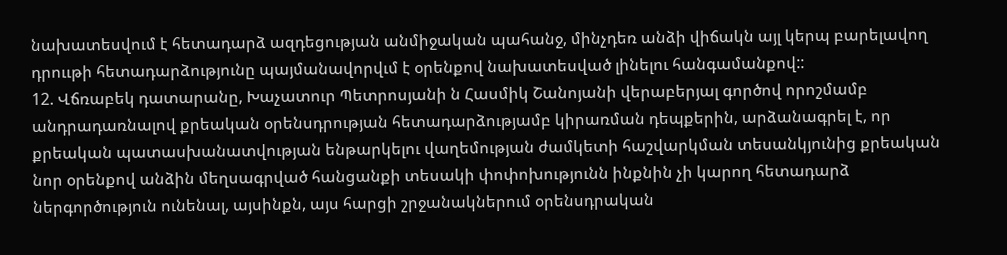նախատեսվում է հետադարձ ազդեցության անմիջական պահանջ, մինչդեռ անձի վիճակն այլ կերպ բարելավող դրոււթի հետադարձությունը պայմանավորվւմ է օրենքով նախատեսված լինելու հանգամանքով::
12. Վճռաբեկ դատարանը, Խաչատուր Պետրոսյանի ն Հասմիկ Շանոյանի վերաբերյալ գործով որոշմամբ անդրադառնալով քրեական օրենսդրության հետադարձությամբ կիրառման դեպքերին, արձանագրել է, որ քրեական պատասխանատվության ենթարկելու վաղեմության ժամկետի հաշվարկման տեսանկյունից քրեական նոր օրենքով անձին մեղսագրված հանցանքի տեսակի փոփոխությունն ինքնին չի կարող հետադարձ ներգործություն ունենալ, այսինքն, այս հարցի շրջանակներում օրենսդրական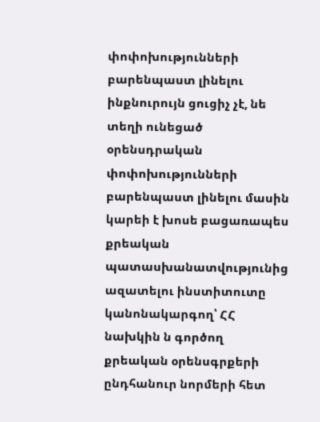փոփոխությունների բարենպաստ լինելու ինքնուրույն ցուցիչ չէ, նե տեղի ունեցած օրենսդրական փոփոխությունների բարենպաստ լինելու մասին կարեի է խոսե բացառապես քրեական
պատասխանատվությունից ազատելու ինստիտուտը կանոնակարգող՝ ՀՀ նախկին ն գործող քրեական օրենսգրքերի ընդհանուր նորմերի հետ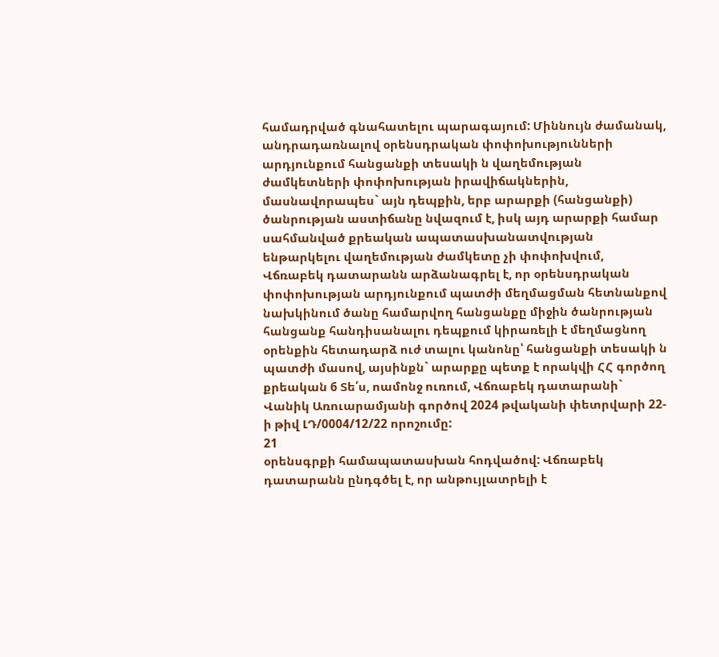համադրված գնահատելու պարագայում: Միննույն ժամանակ, անդրադառնալով օրենսդրական փոփոխությունների արդյունքում հանցանքի տեսակի ն վաղեմության ժամկետների փոփոխության իրավիճակներին, մասնավորապես` այն դեպքին, երբ արարքի (հանցանքի) ծանրության աստիճանը նվազում է, իսկ այդ արարքի համար սահմանված քրեական ապատասխանատվության ենթարկելու վաղեմության ժամկետը չի փոփոխվում, Վճռաբեկ դատարանն արձանագրել է, որ օրենսդրական փոփոխության արդյունքում պատժի մեղմացման հետնանքով նախկինում ծանը համարվող հանցանքը միջին ծանրության հանցանք հանդիսանալու դեպքում կիրառելի է մեղմացնող օրենքին հետադարձ ուժ տալու կանոնը՝ հանցանքի տեսակի ն պատժի մասով, այսինքն` արարքը պետք է որակվի ՀՀ գործող քրեական 6 Տե՛ս, ոամոնջ ուռում, Վճռաբեկ դատարանի` Վանիկ Առուարամյանի գործով 2024 թվականի փետրվարի 22-ի թիվ ԼԴ/0004/12/22 որոշումը:
21
օրենսգրքի համապատասխան հոդվածով: Վճռաբեկ դատարանն ընդգծել է, որ անթույլատրելի է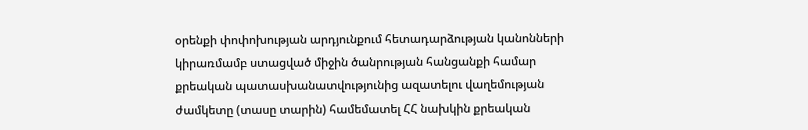օրենքի փոփոխության արդյունքում հետադարձության կանոնների կիրառմամբ ստացված միջին ծանրության հանցանքի համար քրեական պատասխանատվությունից ազատելու վաղեմության ժամկետը (տասը տարին) համեմատել ՀՀ նախկին քրեական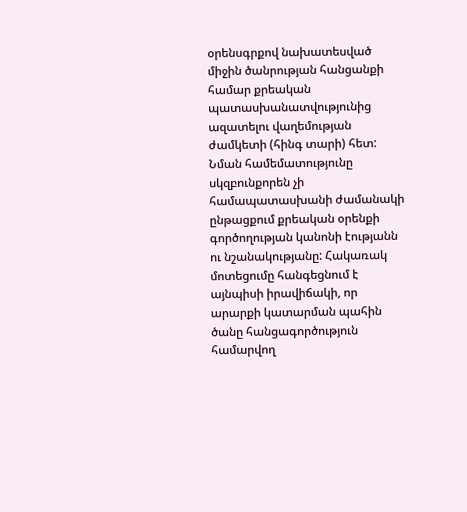օրենսգրքով նախատեսված միջին ծանրության հանցանքի համար քրեական պատասխանատվությունից ազատելու վաղեմության ժամկետի (հինգ տարի) հետ: Նման համեմատությունը սկզբունքորեն չի համապատասխանի ժամանակի ընթացքում քրեական օրենքի գործողության կանոնի էությանն ու նշանակությանը: Հակառակ մոտեցումը հանգեցնում է այնպիսի իրավիճակի, որ արարքի կատարման պահին ծանը հանցագործություն համարվող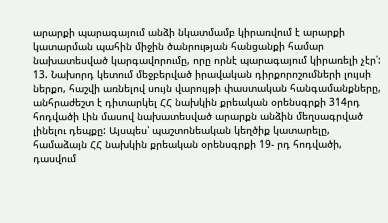արարքի պարագայում անձի նկատմամբ կիրառվում է արարքի կատարման պահին միջին ծանրության հանցանքի համար նախատեսված կարգավորումը, որը որնէ պարագայում կիրառելի չէր՛:
13. Նախորդ կետում մեջբերված իրավական դիրքորոշումների լույսի ներքո, հաշվի առնելով սույն վարույթի փաստական հանգամանքները, անհրաժեշտ է դիտարկել ՀՀ նախկին քրեական օրենսգրքի 314րդ հոդվածի Լին մասով նախատեսված արարքն անձին մեղսագրված լինելու դեպքը: Այսպես՝ պաշտոնեական կեղծիք կատարելը, համաձայն ՀՀ նախկին քրեական օրենսգրքի 19- րդ հոդվածի, դասվում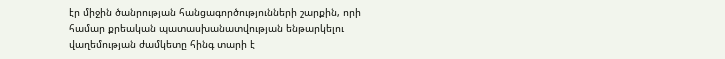էր միջին ծանրության հանցագործությունների շարքին, որի համար քրեական պատասխանատվության ենթարկելու վաղեմության ժամկետը հինգ տարի է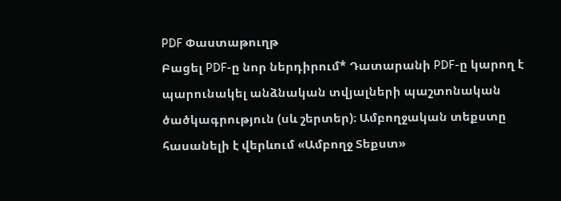PDF Փաստաթուղթ
Բացել PDF-ը նոր ներդիրում* Դատարանի PDF-ը կարող է պարունակել անձնական տվյալների պաշտոնական ծածկագրություն (սև շերտեր)։ Ամբողջական տեքստը հասանելի է վերևում «Ամբողջ Տեքստ»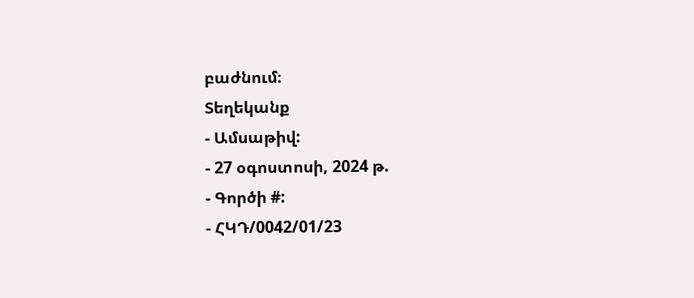բաժնում։
Տեղեկանք
- Ամսաթիվ:
- 27 օգոստոսի, 2024 թ.
- Գործի #:
- ՀԿԴ/0042/01/23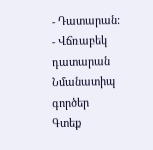- Դատարան:
- Վճռաբեկ դատարան
Նմանատիպ գործեր
Գտեք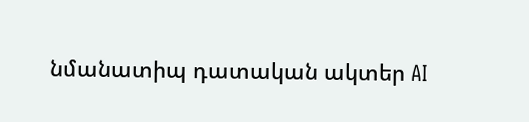նմանատիպ դատական ակտեր AI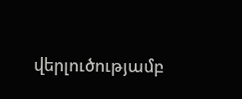վերլուծությամբ